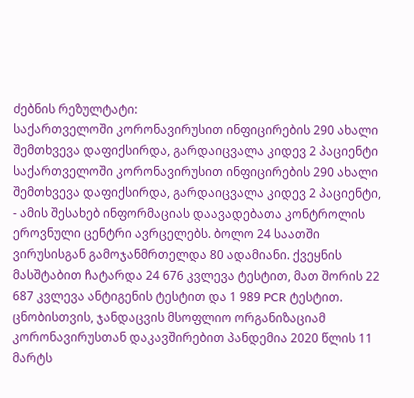ძებნის რეზულტატი:
საქართველოში კორონავირუსით ინფიცირების 290 ახალი შემთხვევა დაფიქსირდა, გარდაიცვალა კიდევ 2 პაციენტი
საქართველოში კორონავირუსით ინფიცირების 290 ახალი შემთხვევა დაფიქსირდა, გარდაიცვალა კიდევ 2 პაციენტი, - ამის შესახებ ინფორმაციას დაავადებათა კონტროლის ეროვნული ცენტრი ავრცელებს. ბოლო 24 საათში ვირუსისგან გამოჯანმრთელდა 80 ადამიანი. ქვეყნის მასშტაბით ჩატარდა 24 676 კვლევა ტესტით, მათ შორის 22 687 კვლევა ანტიგენის ტესტით და 1 989 PCR ტესტით. ცნობისთვის, ჯანდაცვის მსოფლიო ორგანიზაციამ კორონავირუსთან დაკავშირებით პანდემია 2020 წლის 11 მარტს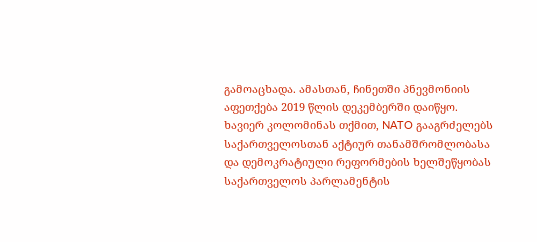გამოაცხადა. ამასთან, ჩინეთში პნევმონიის აფეთქება 2019 წლის დეკემბერში დაიწყო.
ხავიერ კოლომინას თქმით, NATO გააგრძელებს საქართველოსთან აქტიურ თანამშრომლობასა და დემოკრატიული რეფორმების ხელშეწყობას
საქართველოს პარლამენტის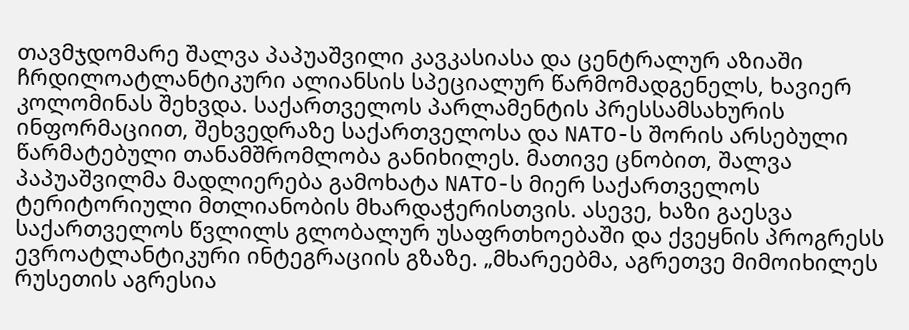თავმჯდომარე შალვა პაპუაშვილი კავკასიასა და ცენტრალურ აზიაში ჩრდილოატლანტიკური ალიანსის სპეციალურ წარმომადგენელს, ხავიერ კოლომინას შეხვდა. საქართველოს პარლამენტის პრესსამსახურის ინფორმაციით, შეხვედრაზე საქართველოსა და NATO-ს შორის არსებული წარმატებული თანამშრომლობა განიხილეს. მათივე ცნობით, შალვა პაპუაშვილმა მადლიერება გამოხატა NATO-ს მიერ საქართველოს ტერიტორიული მთლიანობის მხარდაჭერისთვის. ასევე, ხაზი გაესვა საქართველოს წვლილს გლობალურ უსაფრთხოებაში და ქვეყნის პროგრესს ევროატლანტიკური ინტეგრაციის გზაზე. „მხარეებმა, აგრეთვე მიმოიხილეს რუსეთის აგრესია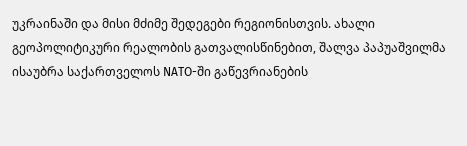უკრაინაში და მისი მძიმე შედეგები რეგიონისთვის. ახალი გეოპოლიტიკური რეალობის გათვალისწინებით, შალვა პაპუაშვილმა ისაუბრა საქართველოს NATO-ში გაწევრიანების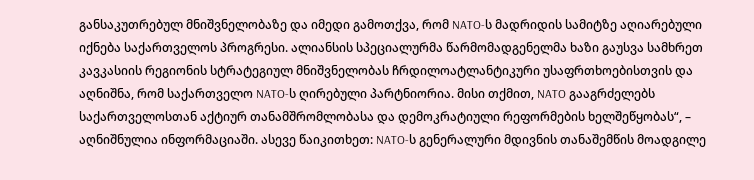განსაკუთრებულ მნიშვნელობაზე და იმედი გამოთქვა, რომ NATO-ს მადრიდის სამიტზე აღიარებული იქნება საქართველოს პროგრესი. ალიანსის სპეციალურმა წარმომადგენელმა ხაზი გაუსვა სამხრეთ კავკასიის რეგიონის სტრატეგიულ მნიშვნელობას ჩრდილოატლანტიკური უსაფრთხოებისთვის და აღნიშნა, რომ საქართველო NATO-ს ღირებული პარტნიორია. მისი თქმით, NATO გააგრძელებს საქართველოსთან აქტიურ თანამშრომლობასა და დემოკრატიული რეფორმების ხელშეწყობას“, – აღნიშნულია ინფორმაციაში. ასევე წაიკითხეთ: NATO-ს გენერალური მდივნის თანაშემწის მოადგილე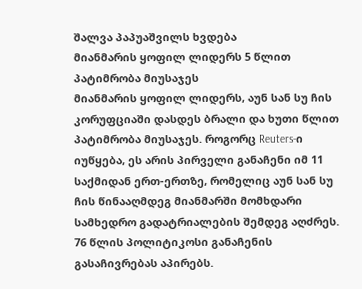შალვა პაპუაშვილს ხვდება
მიანმარის ყოფილ ლიდერს 5 წლით პატიმრობა მიუსაჯეს
მიანმარის ყოფილ ლიდერს, აუნ სან სუ ჩის კორუფციაში დასდეს ბრალი და ხუთი წლით პატიმრობა მიუსაჯეს. როგორც Reuters-ი იუწყება, ეს არის პირველი განაჩენი იმ 11 საქმიდან ერთ-ერთზე, რომელიც აუნ სან სუ ჩის წინააღმდეგ მიანმარში მომხდარი სამხედრო გადატრიალების შემდეგ აღძრეს. 76 წლის პოლიტიკოსი განაჩენის გასაჩივრებას აპირებს.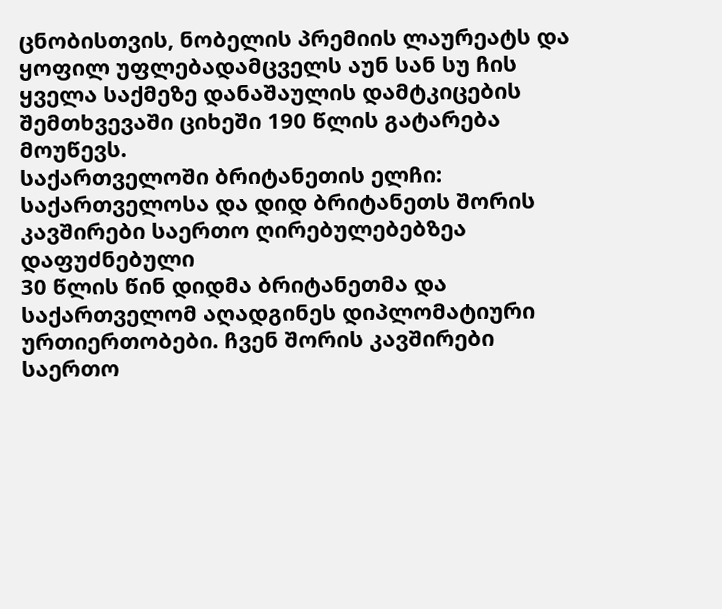ცნობისთვის, ნობელის პრემიის ლაურეატს და ყოფილ უფლებადამცველს აუნ სან სუ ჩის ყველა საქმეზე დანაშაულის დამტკიცების შემთხვევაში ციხეში 190 წლის გატარება მოუწევს.
საქართველოში ბრიტანეთის ელჩი: საქართველოსა და დიდ ბრიტანეთს შორის კავშირები საერთო ღირებულებებზეა დაფუძნებული
30 წლის წინ დიდმა ბრიტანეთმა და საქართველომ აღადგინეს დიპლომატიური ურთიერთობები. ჩვენ შორის კავშირები საერთო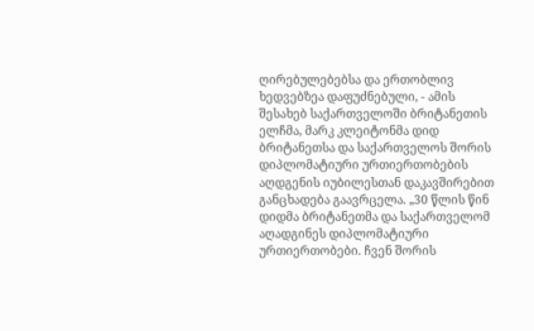ღირებულებებსა და ერთობლივ ხედვებზეა დაფუძნებული, - ამის შესახებ საქართველოში ბრიტანეთის ელჩმა, მარკ კლეიტონმა დიდ ბრიტანეთსა და საქართველოს შორის დიპლომატიური ურთიერთობების აღდგენის იუბილესთან დაკავშირებით განცხადება გაავრცელა. „30 წლის წინ დიდმა ბრიტანეთმა და საქართველომ აღადგინეს დიპლომატიური ურთიერთობები. ჩვენ შორის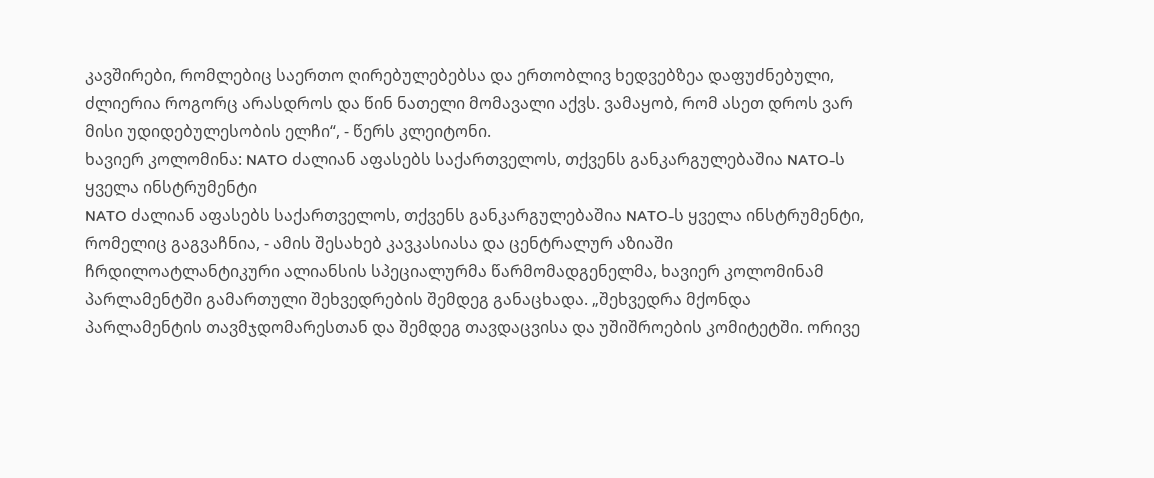კავშირები, რომლებიც საერთო ღირებულებებსა და ერთობლივ ხედვებზეა დაფუძნებული, ძლიერია როგორც არასდროს და წინ ნათელი მომავალი აქვს. ვამაყობ, რომ ასეთ დროს ვარ მისი უდიდებულესობის ელჩი“, - წერს კლეიტონი.
ხავიერ კოლომინა: NATO ძალიან აფასებს საქართველოს, თქვენს განკარგულებაშია NATO-ს ყველა ინსტრუმენტი
NATO ძალიან აფასებს საქართველოს, თქვენს განკარგულებაშია NATO-ს ყველა ინსტრუმენტი, რომელიც გაგვაჩნია, - ამის შესახებ კავკასიასა და ცენტრალურ აზიაში ჩრდილოატლანტიკური ალიანსის სპეციალურმა წარმომადგენელმა, ხავიერ კოლომინამ პარლამენტში გამართული შეხვედრების შემდეგ განაცხადა. „შეხვედრა მქონდა პარლამენტის თავმჯდომარესთან და შემდეგ თავდაცვისა და უშიშროების კომიტეტში. ორივე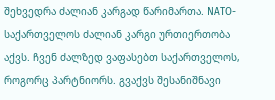შეხვედრა ძალიან კარგად წარიმართა. NATO-საქართველოს ძალიან კარგი ურთიერთობა აქვს. ჩვენ ძალზედ ვაფასებთ საქართველოს, როგორც პარტნიორს. გვაქვს შესანიშნავი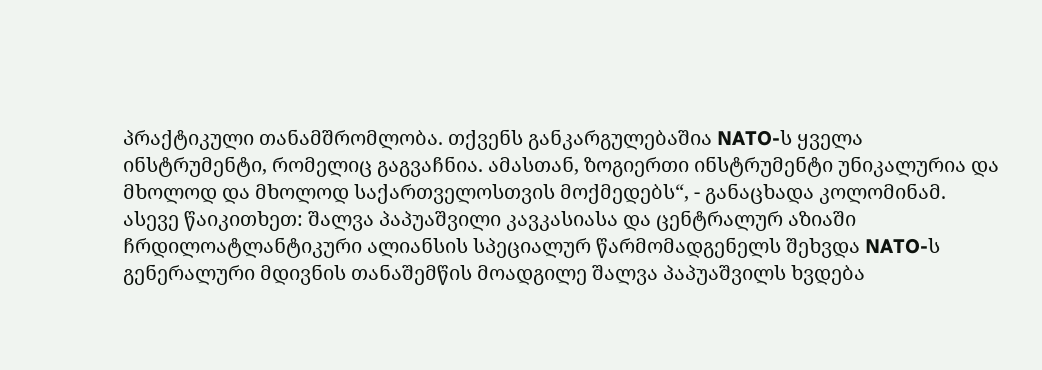პრაქტიკული თანამშრომლობა. თქვენს განკარგულებაშია NATO-ს ყველა ინსტრუმენტი, რომელიც გაგვაჩნია. ამასთან, ზოგიერთი ინსტრუმენტი უნიკალურია და მხოლოდ და მხოლოდ საქართველოსთვის მოქმედებს“, - განაცხადა კოლომინამ. ასევე წაიკითხეთ: შალვა პაპუაშვილი კავკასიასა და ცენტრალურ აზიაში ჩრდილოატლანტიკური ალიანსის სპეციალურ წარმომადგენელს შეხვდა NATO-ს გენერალური მდივნის თანაშემწის მოადგილე შალვა პაპუაშვილს ხვდება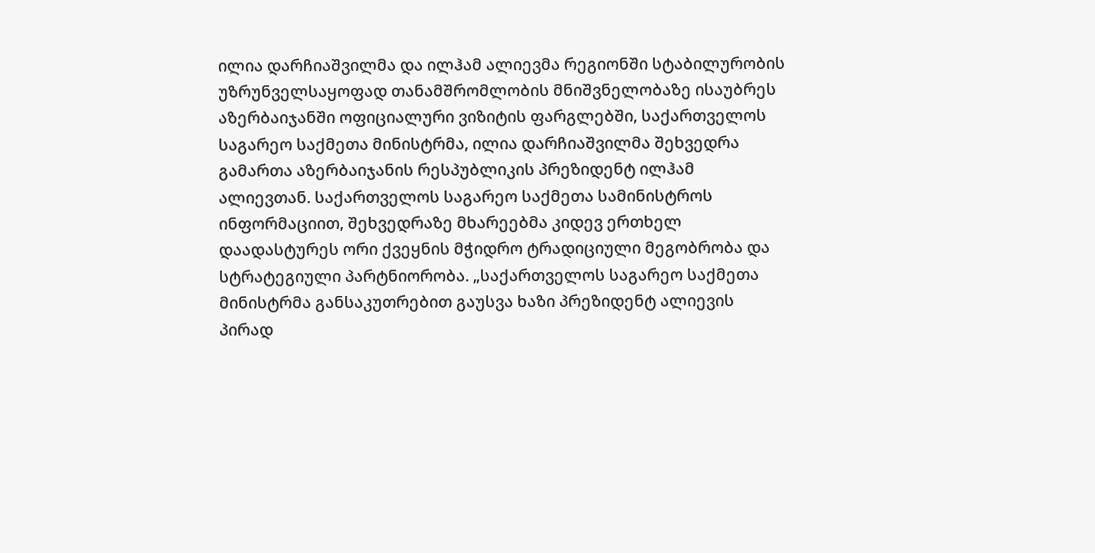ილია დარჩიაშვილმა და ილჰამ ალიევმა რეგიონში სტაბილურობის უზრუნველსაყოფად თანამშრომლობის მნიშვნელობაზე ისაუბრეს
აზერბაიჯანში ოფიციალური ვიზიტის ფარგლებში, საქართველოს საგარეო საქმეთა მინისტრმა, ილია დარჩიაშვილმა შეხვედრა გამართა აზერბაიჯანის რესპუბლიკის პრეზიდენტ ილჰამ ალიევთან. საქართველოს საგარეო საქმეთა სამინისტროს ინფორმაციით, შეხვედრაზე მხარეებმა კიდევ ერთხელ დაადასტურეს ორი ქვეყნის მჭიდრო ტრადიციული მეგობრობა და სტრატეგიული პარტნიორობა. „საქართველოს საგარეო საქმეთა მინისტრმა განსაკუთრებით გაუსვა ხაზი პრეზიდენტ ალიევის პირად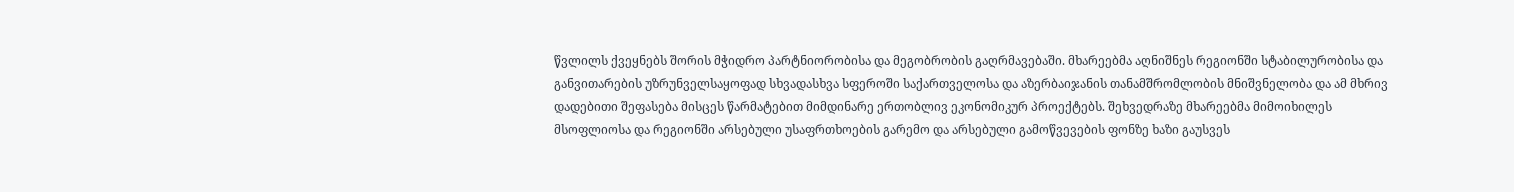წვლილს ქვეყნებს შორის მჭიდრო პარტნიორობისა და მეგობრობის გაღრმავებაში. მხარეებმა აღნიშნეს რეგიონში სტაბილურობისა და განვითარების უზრუნველსაყოფად სხვადასხვა სფეროში საქართველოსა და აზერბაიჯანის თანამშრომლობის მნიშვნელობა და ამ მხრივ დადებითი შეფასება მისცეს წარმატებით მიმდინარე ერთობლივ ეკონომიკურ პროექტებს. შეხვედრაზე მხარეებმა მიმოიხილეს მსოფლიოსა და რეგიონში არსებული უსაფრთხოების გარემო და არსებული გამოწვევების ფონზე ხაზი გაუსვეს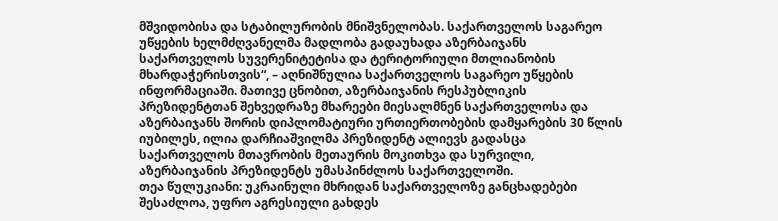მშვიდობისა და სტაბილურობის მნიშვნელობას. საქართველოს საგარეო უწყების ხელმძღვანელმა მადლობა გადაუხადა აზერბაიჯანს საქართველოს სუვერენიტეტისა და ტერიტორიული მთლიანობის მხარდაჭერისთვის“, – აღნიშნულია საქართველოს საგარეო უწყების ინფორმაციაში. მათივე ცნობით, აზერბაიჯანის რესპუბლიკის პრეზიდენტთან შეხვედრაზე მხარეები მიესალმნენ საქართველოსა და აზერბაიჯანს შორის დიპლომატიური ურთიერთობების დამყარების 30 წლის იუბილეს, ილია დარჩიაშვილმა პრეზიდენტ ალიევს გადასცა საქართველოს მთავრობის მეთაურის მოკითხვა და სურვილი, აზერბაიჯანის პრეზიდენტს უმასპინძლოს საქართველოში.
თეა წულუკიანი: უკრაინული მხრიდან საქართველოზე განცხადებები შესაძლოა, უფრო აგრესიული გახდეს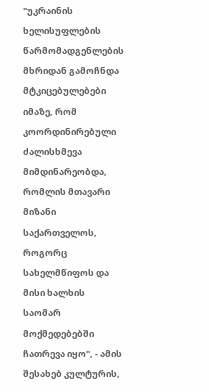"უკრაინის ხელისუფლების წარმომადგენლების მხრიდან გამოჩნდა მტკიცებულებები იმაზე, რომ კოორდინირებული ძალისხმევა მიმდინარეობდა, რომლის მთავარი მიზანი საქართველოს, როგორც სახელმწიფოს და მისი ხალხის საომარ მოქმედებებში ჩათრევა იყო", - ამის შესახებ კულტურის,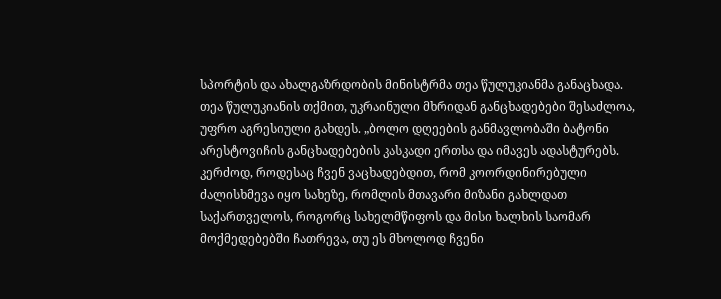სპორტის და ახალგაზრდობის მინისტრმა თეა წულუკიანმა განაცხადა. თეა წულუკიანის თქმით, უკრაინული მხრიდან განცხადებები შესაძლოა, უფრო აგრესიული გახდეს. „ბოლო დღეების განმავლობაში ბატონი არესტოვიჩის განცხადებების კასკადი ერთსა და იმავეს ადასტურებს. კერძოდ, როდესაც ჩვენ ვაცხადებდით, რომ კოორდინირებული ძალისხმევა იყო სახეზე, რომლის მთავარი მიზანი გახლდათ საქართველოს, როგორც სახელმწიფოს და მისი ხალხის საომარ მოქმედებებში ჩათრევა, თუ ეს მხოლოდ ჩვენი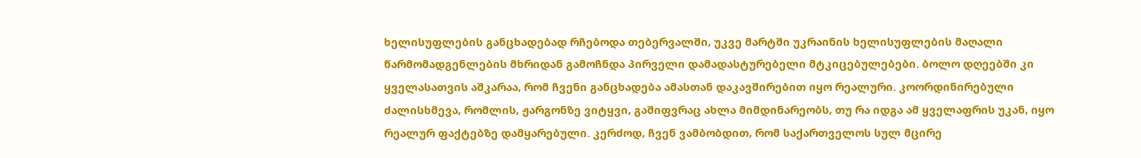ხელისუფლების განცხადებად რჩებოდა თებერვალში, უკვე მარტში უკრაინის ხელისუფლების მაღალი წარმომადგენლების მხრიდან გამოჩნდა პირველი დამადასტურებელი მტკიცებულებები. ბოლო დღეებში კი ყველასათვის აშკარაა, რომ ჩვენი განცხადება ამასთან დაკავშირებით იყო რეალური. კოორდინირებული ძალისხმევა, რომლის, ჟარგონზე ვიტყვი, გაშიფვრაც ახლა მიმდინარეობს, თუ რა იდგა ამ ყველაფრის უკან, იყო რეალურ ფაქტებზე დამყარებული. კერძოდ, ჩვენ ვამბობდით, რომ საქართველოს სულ მცირე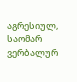აგრესიულ, საომარ ვერბალურ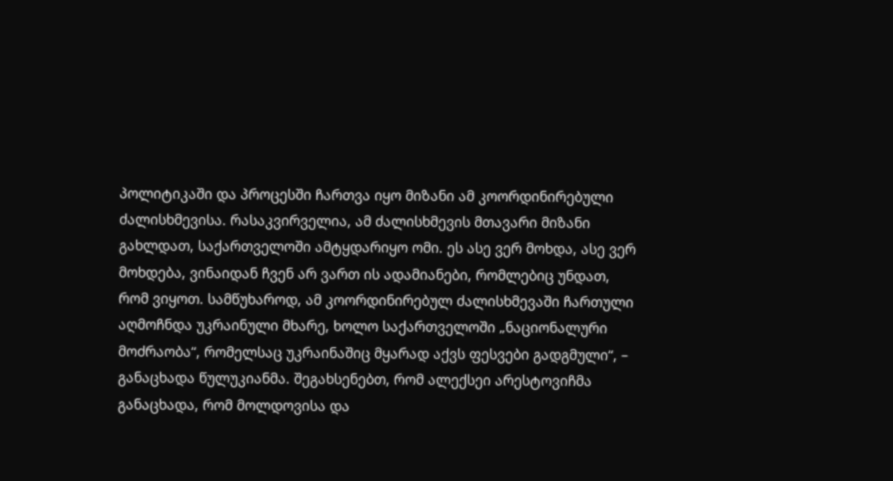პოლიტიკაში და პროცესში ჩართვა იყო მიზანი ამ კოორდინირებული ძალისხმევისა. რასაკვირველია, ამ ძალისხმევის მთავარი მიზანი გახლდათ, საქართველოში ამტყდარიყო ომი. ეს ასე ვერ მოხდა, ასე ვერ მოხდება, ვინაიდან ჩვენ არ ვართ ის ადამიანები, რომლებიც უნდათ, რომ ვიყოთ. სამწუხაროდ, ამ კოორდინირებულ ძალისხმევაში ჩართული აღმოჩნდა უკრაინული მხარე, ხოლო საქართველოში „ნაციონალური მოძრაობა“, რომელსაც უკრაინაშიც მყარად აქვს ფესვები გადგმული“, – განაცხადა წულუკიანმა. შეგახსენებთ, რომ ალექსეი არესტოვიჩმა განაცხადა, რომ მოლდოვისა და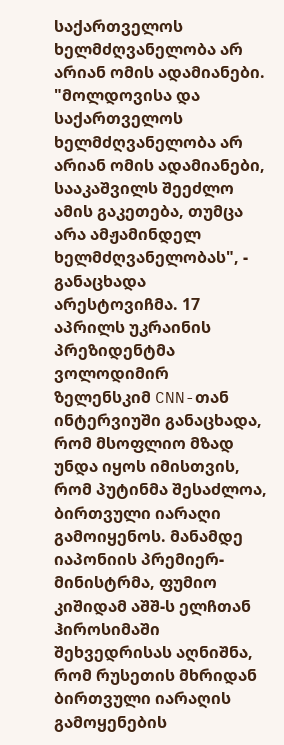საქართველოს ხელმძღვანელობა არ არიან ომის ადამიანები. "მოლდოვისა და საქართველოს ხელმძღვანელობა არ არიან ომის ადამიანები, სააკაშვილს შეეძლო ამის გაკეთება, თუმცა არა ამჟამინდელ ხელმძღვანელობას", - განაცხადა არესტოვიჩმა. 17 აპრილს უკრაინის პრეზიდენტმა ვოლოდიმირ ზელენსკიმ CNN-თან ინტერვიუში განაცხადა, რომ მსოფლიო მზად უნდა იყოს იმისთვის, რომ პუტინმა შესაძლოა, ბირთვული იარაღი გამოიყენოს. მანამდე იაპონიის პრემიერ-მინისტრმა, ფუმიო კიშიდამ აშშ-ს ელჩთან ჰიროსიმაში შეხვედრისას აღნიშნა, რომ რუსეთის მხრიდან ბირთვული იარაღის გამოყენების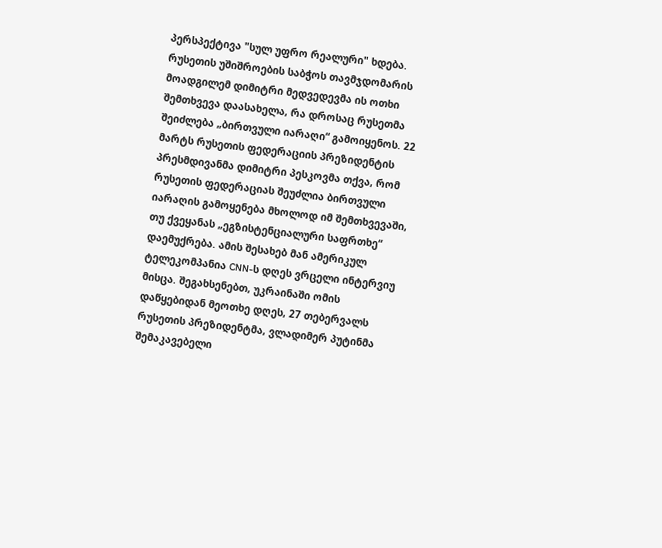პერსპექტივა "სულ უფრო რეალური" ხდება. რუსეთის უშიშროების საბჭოს თავმჯდომარის მოადგილემ დიმიტრი მედვედევმა ის ოთხი შემთხვევა დაასახელა, რა დროსაც რუსეთმა შეიძლება „ბირთვული იარაღი“ გამოიყენოს. 22 მარტს რუსეთის ფედერაციის პრეზიდენტის პრესმდივანმა დიმიტრი პესკოვმა თქვა, რომ რუსეთის ფედერაციას შეუძლია ბირთვული იარაღის გამოყენება მხოლოდ იმ შემთხვევაში, თუ ქვეყანას „ეგზისტენციალური საფრთხე“ დაემუქრება. ამის შესახებ მან ამერიკულ ტელეკომპანია CNN-ს დღეს ვრცელი ინტერვიუ მისცა. შეგახსენებთ, უკრაინაში ომის დაწყებიდან მეოთხე დღეს, 27 თებერვალს რუსეთის პრეზიდენტმა, ვლადიმერ პუტინმა შემაკავებელი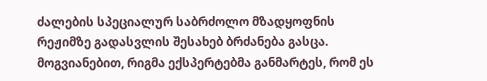ძალების სპეციალურ საბრძოლო მზადყოფნის რეჟიმზე გადასვლის შესახებ ბრძანება გასცა. მოგვიანებით, რიგმა ექსპერტებმა განმარტეს, რომ ეს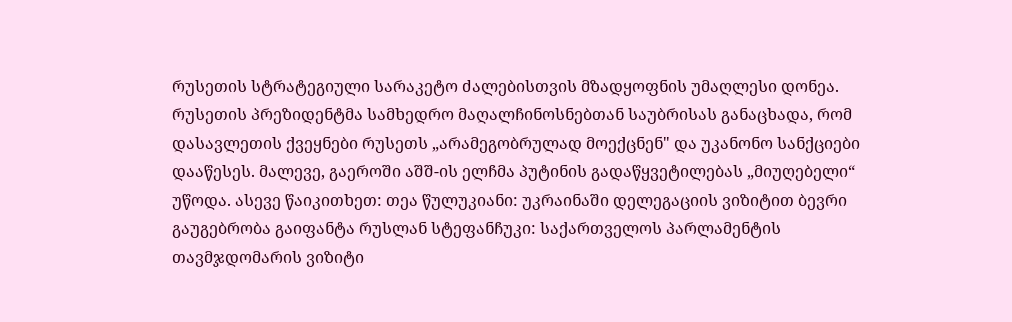რუსეთის სტრატეგიული სარაკეტო ძალებისთვის მზადყოფნის უმაღლესი დონეა. რუსეთის პრეზიდენტმა სამხედრო მაღალჩინოსნებთან საუბრისას განაცხადა, რომ დასავლეთის ქვეყნები რუსეთს „არამეგობრულად მოექცნენ" და უკანონო სანქციები დააწესეს. მალევე, გაეროში აშშ-ის ელჩმა პუტინის გადაწყვეტილებას „მიუღებელი“ უწოდა. ასევე წაიკითხეთ: თეა წულუკიანი: უკრაინაში დელეგაციის ვიზიტით ბევრი გაუგებრობა გაიფანტა რუსლან სტეფანჩუკი: საქართველოს პარლამენტის თავმჯდომარის ვიზიტი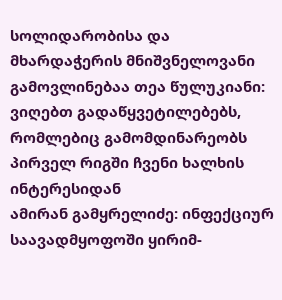სოლიდარობისა და მხარდაჭერის მნიშვნელოვანი გამოვლინებაა თეა წულუკიანი: ვიღებთ გადაწყვეტილებებს, რომლებიც გამომდინარეობს პირველ რიგში ჩვენი ხალხის ინტერესიდან
ამირან გამყრელიძე: ინფექციურ საავადმყოფოში ყირიმ-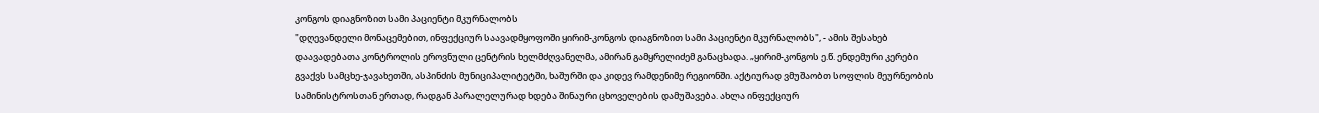კონგოს დიაგნოზით სამი პაციენტი მკურნალობს
"დღევანდელი მონაცემებით, ინფექციურ საავადმყოფოში ყირიმ-კონგოს დიაგნოზით სამი პაციენტი მკურნალობს", - ამის შესახებ დაავადებათა კონტროლის ეროვნული ცენტრის ხელმძღვანელმა, ამირან გამყრელიძემ განაცხადა. „ყირიმ-კონგოს ე.წ. ენდემური კერები გვაქვს სამცხე-ჯავახეთში, ასპინძის მუნიციპალიტეტში, ხაშურში და კიდევ რამდენიმე რეგიონში. აქტიურად ვმუშაობთ სოფლის მეურნეობის სამინისტროსთან ერთად, რადგან პარალელურად ხდება შინაური ცხოველების დამუშავება. ახლა ინფექციურ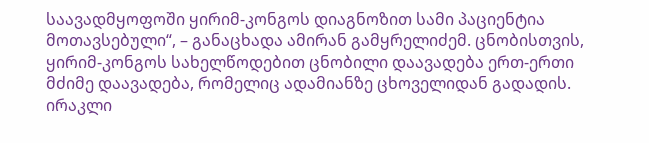საავადმყოფოში ყირიმ-კონგოს დიაგნოზით სამი პაციენტია მოთავსებული“, – განაცხადა ამირან გამყრელიძემ. ცნობისთვის, ყირიმ-კონგოს სახელწოდებით ცნობილი დაავადება ერთ-ერთი მძიმე დაავადება, რომელიც ადამიანზე ცხოველიდან გადადის.
ირაკლი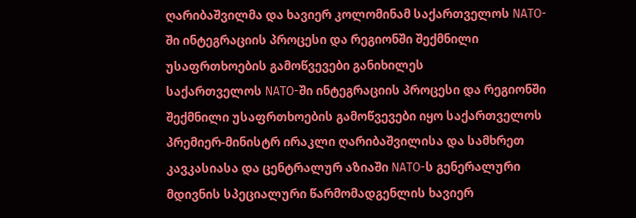ღარიბაშვილმა და ხავიერ კოლომინამ საქართველოს NATO-ში ინტეგრაციის პროცესი და რეგიონში შექმნილი უსაფრთხოების გამოწვევები განიხილეს
საქართველოს NATO-ში ინტეგრაციის პროცესი და რეგიონში შექმნილი უსაფრთხოების გამოწვევები იყო საქართველოს პრემიერ-მინისტრ ირაკლი ღარიბაშვილისა და სამხრეთ კავკასიასა და ცენტრალურ აზიაში NATO-ს გენერალური მდივნის სპეციალური წარმომადგენლის ხავიერ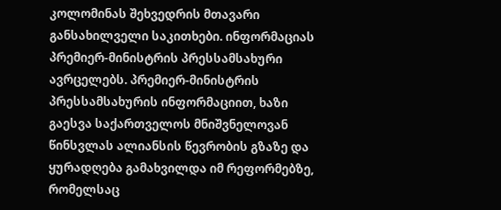კოლომინას შეხვედრის მთავარი განსახილველი საკითხები. ინფორმაციას პრემიერ-მინისტრის პრესსამსახური ავრცელებს. პრემიერ-მინისტრის პრესსამსახურის ინფორმაციით, ხაზი გაესვა საქართველოს მნიშვნელოვან წინსვლას ალიანსის წევრობის გზაზე და ყურადღება გამახვილდა იმ რეფორმებზე, რომელსაც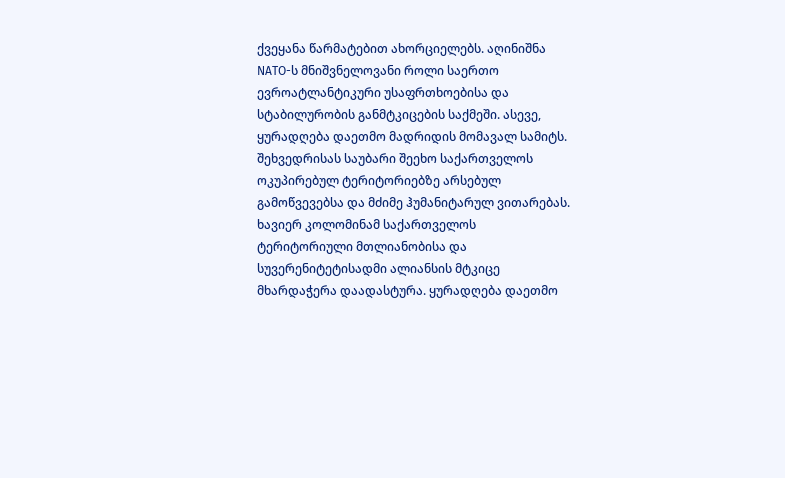ქვეყანა წარმატებით ახორციელებს. აღინიშნა NATO-ს მნიშვნელოვანი როლი საერთო ევროატლანტიკური უსაფრთხოებისა და სტაბილურობის განმტკიცების საქმეში. ასევე, ყურადღება დაეთმო მადრიდის მომავალ სამიტს. შეხვედრისას საუბარი შეეხო საქართველოს ოკუპირებულ ტერიტორიებზე არსებულ გამოწვევებსა და მძიმე ჰუმანიტარულ ვითარებას. ხავიერ კოლომინამ საქართველოს ტერიტორიული მთლიანობისა და სუვერენიტეტისადმი ალიანსის მტკიცე მხარდაჭერა დაადასტურა. ყურადღება დაეთმო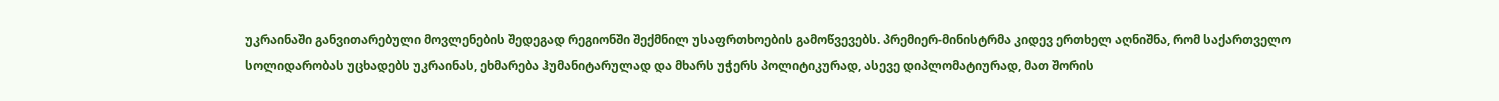უკრაინაში განვითარებული მოვლენების შედეგად რეგიონში შექმნილ უსაფრთხოების გამოწვევებს. პრემიერ-მინისტრმა კიდევ ერთხელ აღნიშნა, რომ საქართველო სოლიდარობას უცხადებს უკრაინას, ეხმარება ჰუმანიტარულად და მხარს უჭერს პოლიტიკურად, ასევე დიპლომატიურად, მათ შორის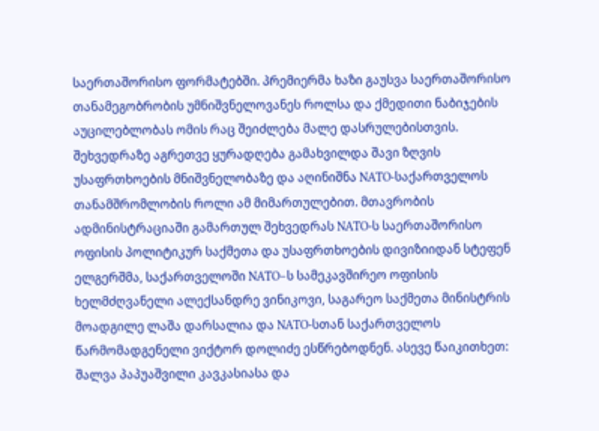საერთაშორისო ფორმატებში. პრემიერმა ხაზი გაუსვა საერთაშორისო თანამეგობრობის უმნიშვნელოვანეს როლსა და ქმედითი ნაბიჯების აუცილებლობას ომის რაც შეიძლება მალე დასრულებისთვის. შეხვედრაზე აგრეთვე ყურადღება გამახვილდა შავი ზღვის უსაფრთხოების მნიშვნელობაზე და აღინიშნა NATO-საქართველოს თანამშრომლობის როლი ამ მიმართულებით. მთავრობის ადმინისტრაციაში გამართულ შეხვედრას NATO-ს საერთაშორისო ოფისის პოლიტიკურ საქმეთა და უსაფრთხოების დივიზიიდან სტეფენ ელგერშმა, საქართველოში NATO–ს სამეკავშირეო ოფისის ხელმძღვანელი ალექსანდრე ვინიკოვი, საგარეო საქმეთა მინისტრის მოადგილე ლაშა დარსალია და NATO-სთან საქართველოს წარმომადგენელი ვიქტორ დოლიძე ესწრებოდნენ. ასევე წაიკითხეთ: შალვა პაპუაშვილი კავკასიასა და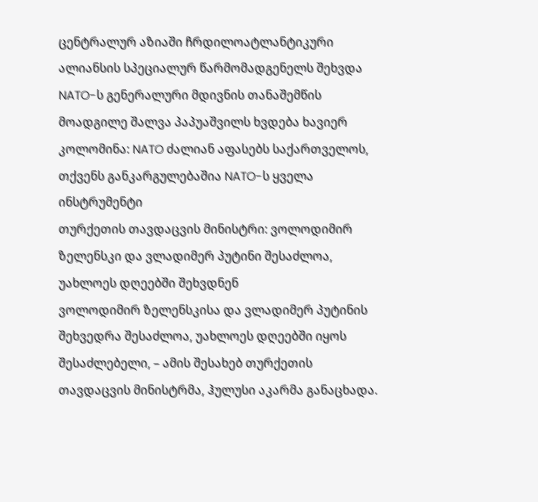ცენტრალურ აზიაში ჩრდილოატლანტიკური ალიანსის სპეციალურ წარმომადგენელს შეხვდა NATO-ს გენერალური მდივნის თანაშემწის მოადგილე შალვა პაპუაშვილს ხვდება ხავიერ კოლომინა: NATO ძალიან აფასებს საქართველოს, თქვენს განკარგულებაშია NATO-ს ყველა ინსტრუმენტი
თურქეთის თავდაცვის მინისტრი: ვოლოდიმირ ზელენსკი და ვლადიმერ პუტინი შესაძლოა, უახლოეს დღეებში შეხვდნენ
ვოლოდიმირ ზელენსკისა და ვლადიმერ პუტინის შეხვედრა შესაძლოა, უახლოეს დღეებში იყოს შესაძლებელი, – ამის შესახებ თურქეთის თავდაცვის მინისტრმა, ჰულუსი აკარმა განაცხადა.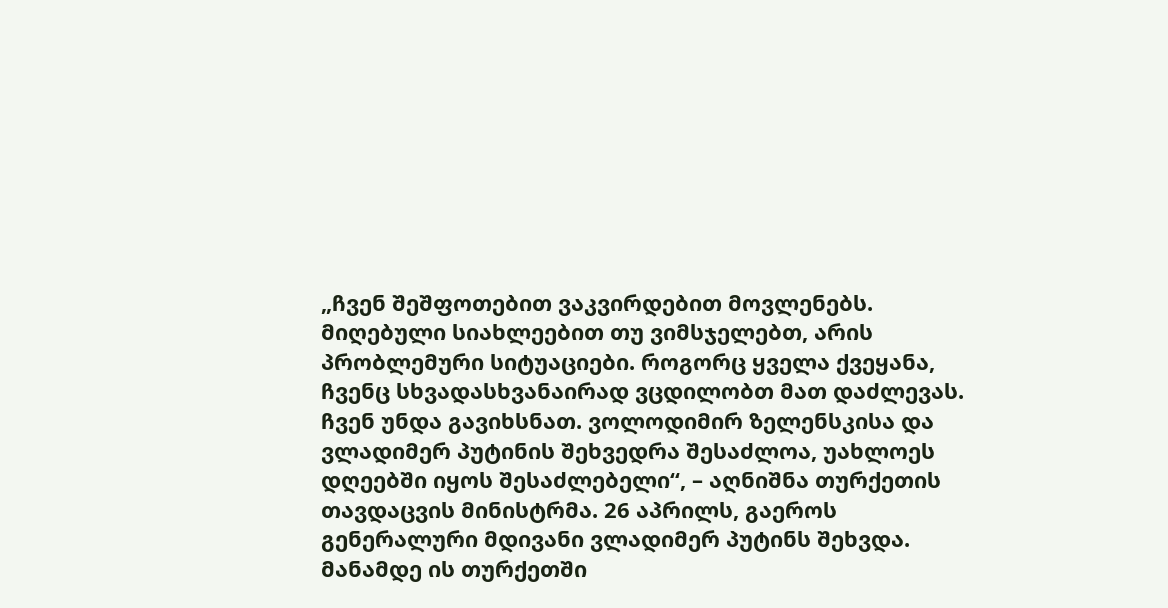„ჩვენ შეშფოთებით ვაკვირდებით მოვლენებს. მიღებული სიახლეებით თუ ვიმსჯელებთ, არის პრობლემური სიტუაციები. როგორც ყველა ქვეყანა, ჩვენც სხვადასხვანაირად ვცდილობთ მათ დაძლევას. ჩვენ უნდა გავიხსნათ. ვოლოდიმირ ზელენსკისა და ვლადიმერ პუტინის შეხვედრა შესაძლოა, უახლოეს დღეებში იყოს შესაძლებელი“, – აღნიშნა თურქეთის თავდაცვის მინისტრმა. 26 აპრილს, გაეროს გენერალური მდივანი ვლადიმერ პუტინს შეხვდა. მანამდე ის თურქეთში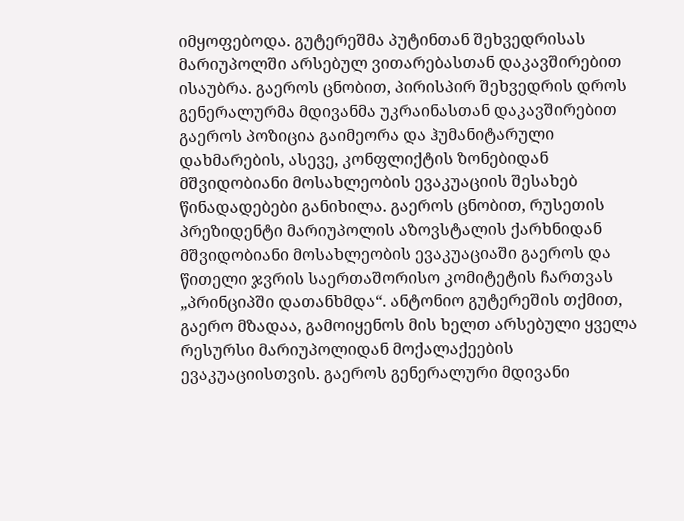იმყოფებოდა. გუტერეშმა პუტინთან შეხვედრისას მარიუპოლში არსებულ ვითარებასთან დაკავშირებით ისაუბრა. გაეროს ცნობით, პირისპირ შეხვედრის დროს გენერალურმა მდივანმა უკრაინასთან დაკავშირებით გაეროს პოზიცია გაიმეორა და ჰუმანიტარული დახმარების, ასევე, კონფლიქტის ზონებიდან მშვიდობიანი მოსახლეობის ევაკუაციის შესახებ წინადადებები განიხილა. გაეროს ცნობით, რუსეთის პრეზიდენტი მარიუპოლის აზოვსტალის ქარხნიდან მშვიდობიანი მოსახლეობის ევაკუაციაში გაეროს და წითელი ჯვრის საერთაშორისო კომიტეტის ჩართვას „პრინციპში დათანხმდა“. ანტონიო გუტერეშის თქმით, გაერო მზადაა, გამოიყენოს მის ხელთ არსებული ყველა რესურსი მარიუპოლიდან მოქალაქეების ევაკუაციისთვის. გაეროს გენერალური მდივანი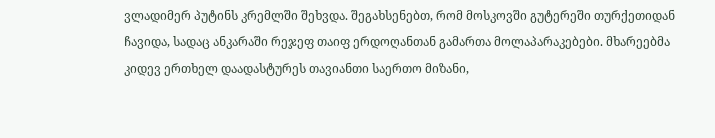ვლადიმერ პუტინს კრემლში შეხვდა. შეგახსენებთ, რომ მოსკოვში გუტერეში თურქეთიდან ჩავიდა, სადაც ანკარაში რეჯეფ თაიფ ერდოღანთან გამართა მოლაპარაკებები. მხარეებმა კიდევ ერთხელ დაადასტურეს თავიანთი საერთო მიზანი,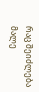რაც შეიძლება მალე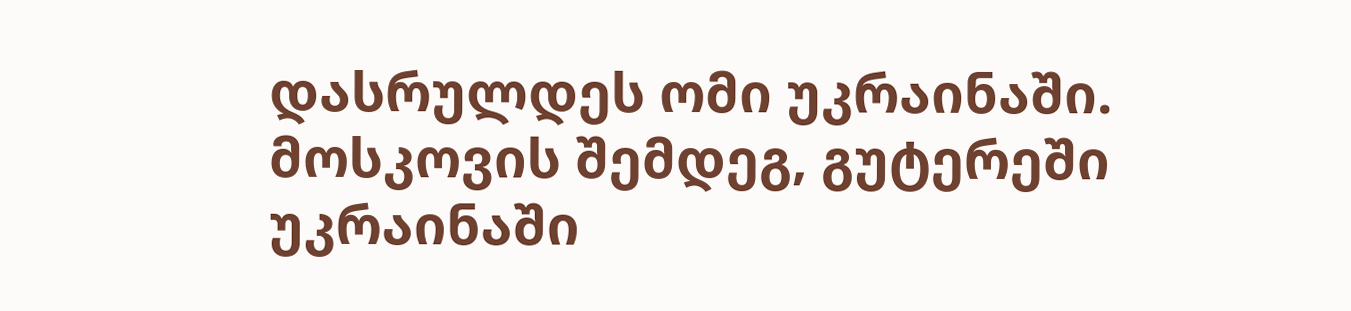დასრულდეს ომი უკრაინაში. მოსკოვის შემდეგ, გუტერეში უკრაინაში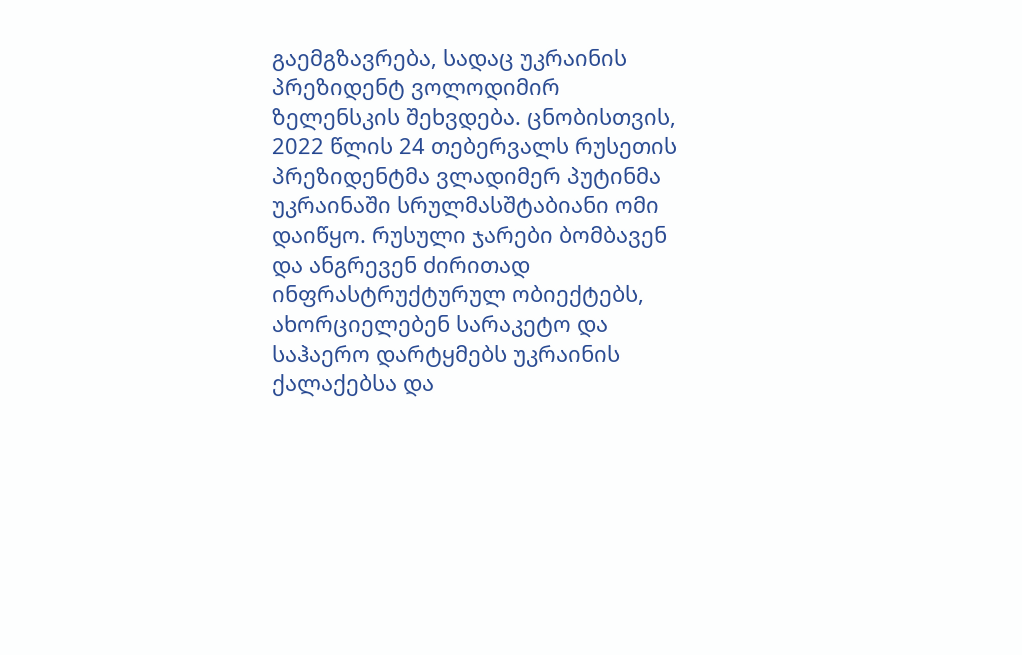გაემგზავრება, სადაც უკრაინის პრეზიდენტ ვოლოდიმირ ზელენსკის შეხვდება. ცნობისთვის, 2022 წლის 24 თებერვალს რუსეთის პრეზიდენტმა ვლადიმერ პუტინმა უკრაინაში სრულმასშტაბიანი ომი დაიწყო. რუსული ჯარები ბომბავენ და ანგრევენ ძირითად ინფრასტრუქტურულ ობიექტებს, ახორციელებენ სარაკეტო და საჰაერო დარტყმებს უკრაინის ქალაქებსა და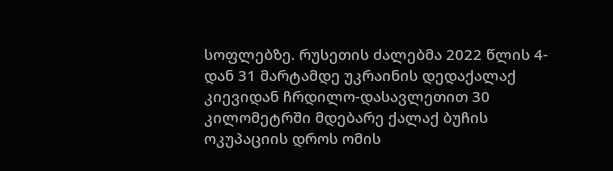სოფლებზე. რუსეთის ძალებმა 2022 წლის 4-დან 31 მარტამდე უკრაინის დედაქალაქ კიევიდან ჩრდილო-დასავლეთით 30 კილომეტრში მდებარე ქალაქ ბუჩის ოკუპაციის დროს ომის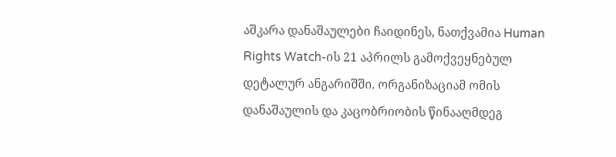აშკარა დანაშაულები ჩაიდინეს, ნათქვამია Human Rights Watch-ის 21 აპრილს გამოქვეყნებულ დეტალურ ანგარიშში. ორგანიზაციამ ომის დანაშაულის და კაცობრიობის წინააღმდეგ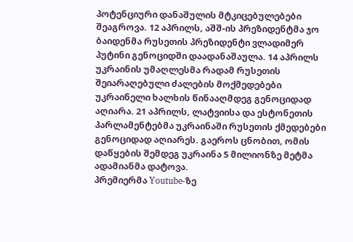პოტენციური დანაშულის მტკიცებულებები შეაგროვა. 12 აპრილს, აშშ-ის პრეზიდენტმა ჯო ბაიდენმა რუსეთის პრეზიდენტი ვლადიმერ პუტინი გენოციდში დაადანაშაულა. 14 აპრილს უკრაინის უმაღლესმა რადამ რუსეთის შეიარაღებული ძალების მოქმედებები უკრაინელი ხალხის წინააღმდეგ გენოციდად აღიარა. 21 აპრილს, ლატვიისა და ესტონეთის პარლამენტებმა უკრაინაში რუსეთის ქმედებები გენოციდად აღიარეს. გაეროს ცნობით, ომის დაწყების შემდეგ უკრაინა 5 მილიონზე მეტმა ადამიანმა დატოვა.
პრემიერმა Youtube-ზე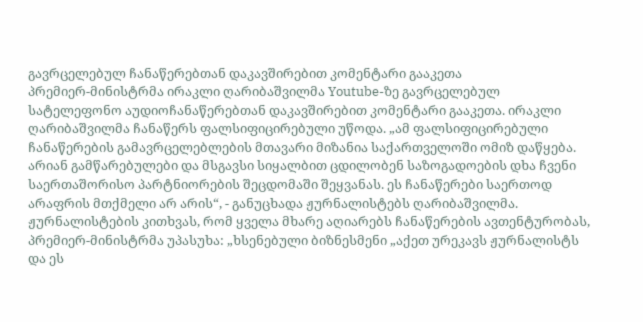გავრცელებულ ჩანაწერებთან დაკავშირებით კომენტარი გააკეთა
პრემიერ-მინისტრმა ირაკლი ღარიბაშვილმა Youtube-ზე გავრცელებულ სატელეფონო აუდიოჩანაწერებთან დაკავშირებით კომენტარი გააკეთა. ირაკლი ღარიბაშვილმა ჩანაწერს ფალსიფიცირებული უწოდა. „ამ ფალსიფიცირებული ჩანაწერების გამავრცელებლების მთავარი მიზანია საქართველოში ომიზ დაწყება. არიან გამწარებულები და მსგავსი სიყალბით ცდილობენ საზოგადოების დხა ჩვენი საერთაშორისო პარტნიორების შეცდომაში შეყვანას. ეს ჩანაწერები საერთოდ არაფრის მთქმელი არ არის“, - განუცხადა ჟურნალისტებს ღარიბაშვილმა. ჟურნალისტების კითხვას, რომ ყველა მხარე აღიარებს ჩანაწერების ავთენტურობას, პრემიერ-მინისტრმა უპასუხა: „ხსენებული ბიზნესმენი „აქეთ ურეკავს ჟურნალისტს და ეს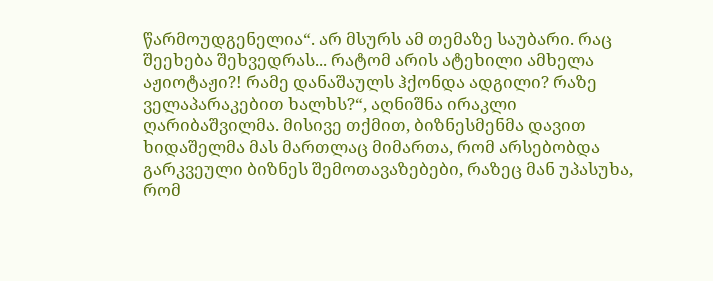წარმოუდგენელია“. არ მსურს ამ თემაზე საუბარი. რაც შეეხება შეხვედრას... რატომ არის ატეხილი ამხელა აჟიოტაჟი?! რამე დანაშაულს ჰქონდა ადგილი? რაზე ველაპარაკებით ხალხს?“, აღნიშნა ირაკლი ღარიბაშვილმა. მისივე თქმით, ბიზნესმენმა დავით ხიდაშელმა მას მართლაც მიმართა, რომ არსებობდა გარკვეული ბიზნეს შემოთავაზებები, რაზეც მან უპასუხა, რომ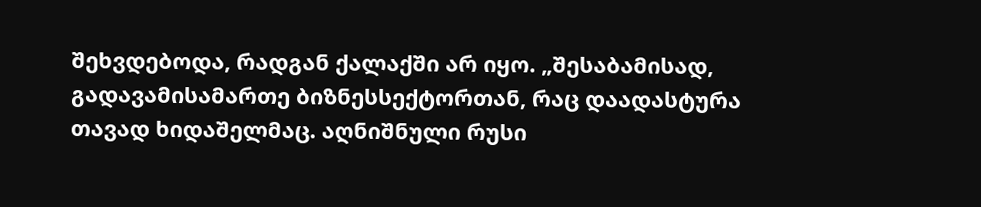შეხვდებოდა, რადგან ქალაქში არ იყო. „შესაბამისად, გადავამისამართე ბიზნესსექტორთან, რაც დაადასტურა თავად ხიდაშელმაც. აღნიშნული რუსი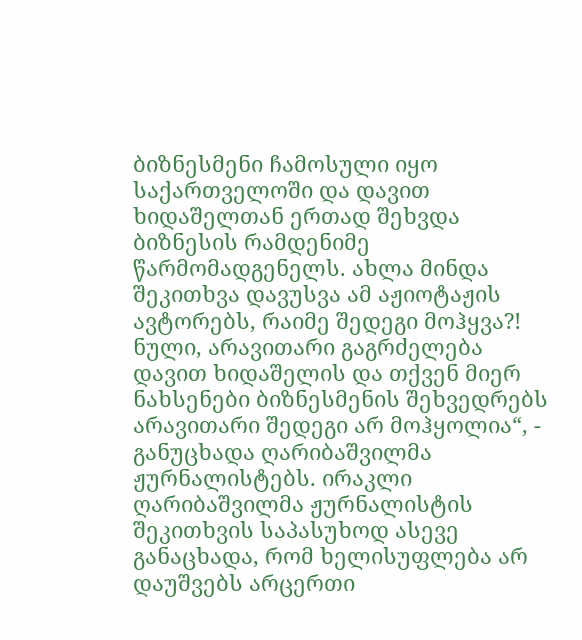ბიზნესმენი ჩამოსული იყო საქართველოში და დავით ხიდაშელთან ერთად შეხვდა ბიზნესის რამდენიმე წარმომადგენელს. ახლა მინდა შეკითხვა დავუსვა ამ აჟიოტაჟის ავტორებს, რაიმე შედეგი მოჰყვა?! ნული, არავითარი გაგრძელება დავით ხიდაშელის და თქვენ მიერ ნახსენები ბიზნესმენის შეხვედრებს არავითარი შედეგი არ მოჰყოლია“, - განუცხადა ღარიბაშვილმა ჟურნალისტებს. ირაკლი ღარიბაშვილმა ჟურნალისტის შეკითხვის საპასუხოდ ასევე განაცხადა, რომ ხელისუფლება არ დაუშვებს არცერთი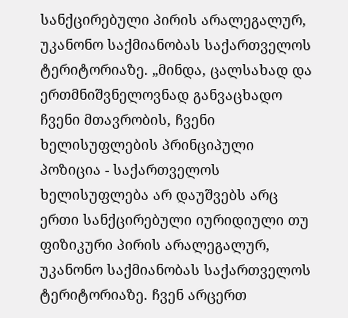სანქცირებული პირის არალეგალურ, უკანონო საქმიანობას საქართველოს ტერიტორიაზე. „მინდა, ცალსახად და ერთმნიშვნელოვნად განვაცხადო ჩვენი მთავრობის, ჩვენი ხელისუფლების პრინციპული პოზიცია - საქართველოს ხელისუფლება არ დაუშვებს არც ერთი სანქცირებული იურიდიული თუ ფიზიკური პირის არალეგალურ, უკანონო საქმიანობას საქართველოს ტერიტორიაზე. ჩვენ არცერთ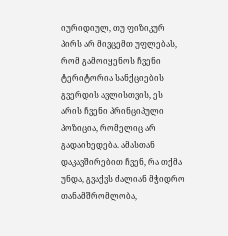იურიდიულ, თუ ფიზიკურ პირს არ მივცემთ უფლებას, რომ გამოიყენოს ჩვენი ტერიტორია სანქციების გვერდის ავლისთვის, ეს არის ჩვენი პრინციპული პოზიცია, რომელიც არ გადაიხედება. ამასთან დაკავშირებით ჩვენ, რა თქმა უნდა, გვაქვს ძალიან მჭიდრო თანამშრომლობა,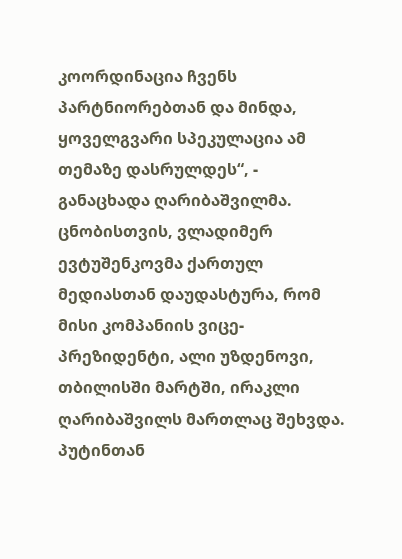კოორდინაცია ჩვენს პარტნიორებთან და მინდა, ყოველგვარი სპეკულაცია ამ თემაზე დასრულდეს“, - განაცხადა ღარიბაშვილმა. ცნობისთვის, ვლადიმერ ევტუშენკოვმა ქართულ მედიასთან დაუდასტურა, რომ მისი კომპანიის ვიცე-პრეზიდენტი, ალი უზდენოვი, თბილისში მარტში, ირაკლი ღარიბაშვილს მართლაც შეხვდა. პუტინთან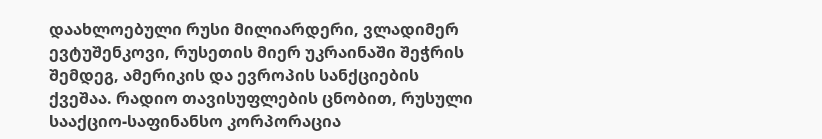დაახლოებული რუსი მილიარდერი, ვლადიმერ ევტუშენკოვი, რუსეთის მიერ უკრაინაში შეჭრის შემდეგ, ამერიკის და ევროპის სანქციების ქვეშაა. რადიო თავისუფლების ცნობით, რუსული სააქციო-საფინანსო კორპორაცია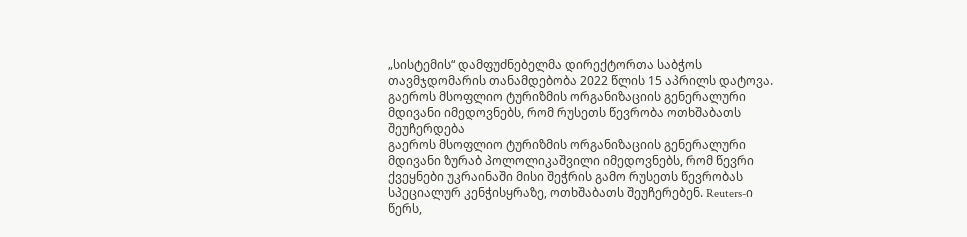„სისტემის“ დამფუძნებელმა დირექტორთა საბჭოს თავმჯდომარის თანამდებობა 2022 წლის 15 აპრილს დატოვა.
გაეროს მსოფლიო ტურიზმის ორგანიზაციის გენერალური მდივანი იმედოვნებს, რომ რუსეთს წევრობა ოთხშაბათს შეუჩერდება
გაეროს მსოფლიო ტურიზმის ორგანიზაციის გენერალური მდივანი ზურაბ პოლოლიკაშვილი იმედოვნებს, რომ წევრი ქვეყნები უკრაინაში მისი შეჭრის გამო რუსეთს წევრობას სპეციალურ კენჭისყრაზე, ოთხშაბათს შეუჩერებენ. Reuters-ი წერს,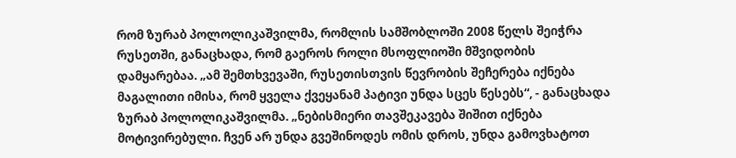რომ ზურაბ პოლოლიკაშვილმა, რომლის სამშობლოში 2008 წელს შეიჭრა რუსეთში, განაცხადა, რომ გაეროს როლი მსოფლიოში მშვიდობის დამყარებაა. „ამ შემთხვევაში, რუსეთისთვის წევრობის შეჩერება იქნება მაგალითი იმისა, რომ ყველა ქვეყანამ პატივი უნდა სცეს წესებს“, - განაცხადა ზურაბ პოლოლიკაშვილმა. „ნებისმიერი თავშეკავება შიშით იქნება მოტივირებული. ჩვენ არ უნდა გვეშინოდეს ომის დროს, უნდა გამოვხატოთ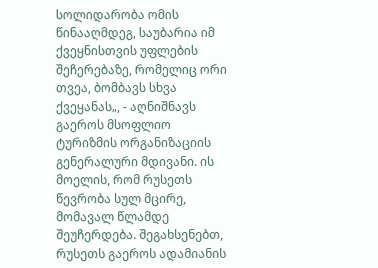სოლიდარობა ომის წინააღმდეგ, საუბარია იმ ქვეყნისთვის უფლების შეჩერებაზე, რომელიც ორი თვეა, ბომბავს სხვა ქვეყანას„, - აღნიშნავს გაეროს მსოფლიო ტურიზმის ორგანიზაციის გენერალური მდივანი. ის მოელის, რომ რუსეთს წევრობა სულ მცირე, მომავალ წლამდე შეუჩერდება. შეგახსენებთ, რუსეთს გაეროს ადამიანის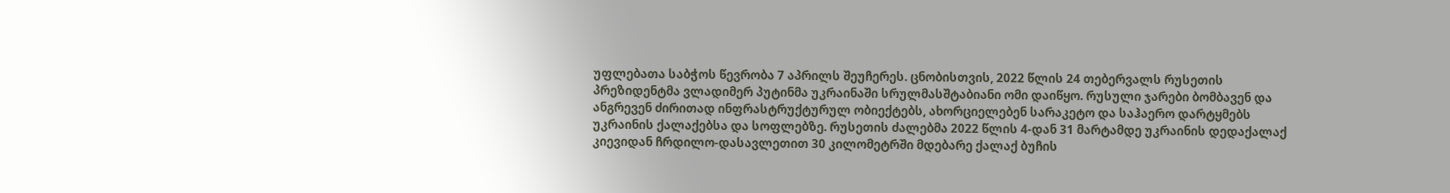უფლებათა საბჭოს წევრობა 7 აპრილს შეუჩერეს. ცნობისთვის, 2022 წლის 24 თებერვალს რუსეთის პრეზიდენტმა ვლადიმერ პუტინმა უკრაინაში სრულმასშტაბიანი ომი დაიწყო. რუსული ჯარები ბომბავენ და ანგრევენ ძირითად ინფრასტრუქტურულ ობიექტებს, ახორციელებენ სარაკეტო და საჰაერო დარტყმებს უკრაინის ქალაქებსა და სოფლებზე. რუსეთის ძალებმა 2022 წლის 4-დან 31 მარტამდე უკრაინის დედაქალაქ კიევიდან ჩრდილო-დასავლეთით 30 კილომეტრში მდებარე ქალაქ ბუჩის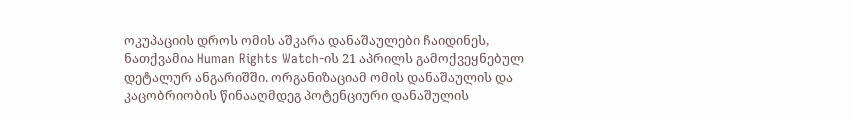ოკუპაციის დროს ომის აშკარა დანაშაულები ჩაიდინეს, ნათქვამია Human Rights Watch-ის 21 აპრილს გამოქვეყნებულ დეტალურ ანგარიშში. ორგანიზაციამ ომის დანაშაულის და კაცობრიობის წინააღმდეგ პოტენციური დანაშულის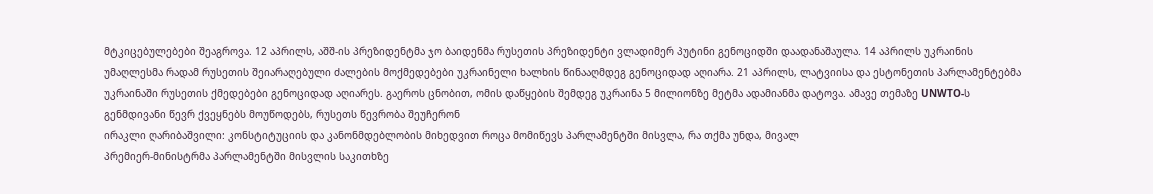მტკიცებულებები შეაგროვა. 12 აპრილს, აშშ-ის პრეზიდენტმა ჯო ბაიდენმა რუსეთის პრეზიდენტი ვლადიმერ პუტინი გენოციდში დაადანაშაულა. 14 აპრილს უკრაინის უმაღლესმა რადამ რუსეთის შეიარაღებული ძალების მოქმედებები უკრაინელი ხალხის წინააღმდეგ გენოციდად აღიარა. 21 აპრილს, ლატვიისა და ესტონეთის პარლამენტებმა უკრაინაში რუსეთის ქმედებები გენოციდად აღიარეს. გაეროს ცნობით, ომის დაწყების შემდეგ უკრაინა 5 მილიონზე მეტმა ადამიანმა დატოვა. ამავე თემაზე UNWTO-ს გენმდივანი წევრ ქვეყნებს მოუწოდებს, რუსეთს წევრობა შეუჩერონ
ირაკლი ღარიბაშვილი: კონსტიტუციის და კანონმდებლობის მიხედვით როცა მომიწევს პარლამენტში მისვლა, რა თქმა უნდა, მივალ
პრემიერ-მინისტრმა პარლამენტში მისვლის საკითხზე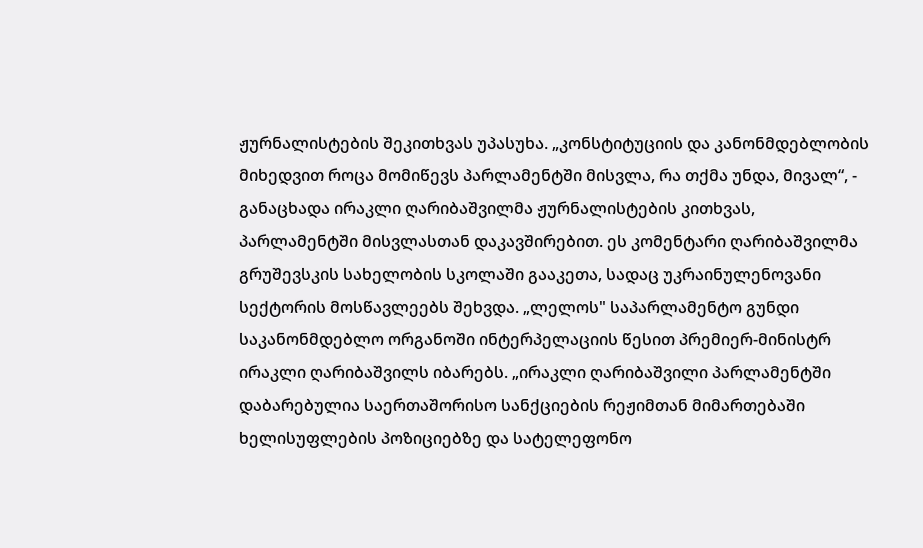ჟურნალისტების შეკითხვას უპასუხა. „კონსტიტუციის და კანონმდებლობის მიხედვით როცა მომიწევს პარლამენტში მისვლა, რა თქმა უნდა, მივალ“, - განაცხადა ირაკლი ღარიბაშვილმა ჟურნალისტების კითხვას, პარლამენტში მისვლასთან დაკავშირებით. ეს კომენტარი ღარიბაშვილმა გრუშევსკის სახელობის სკოლაში გააკეთა, სადაც უკრაინულენოვანი სექტორის მოსწავლეებს შეხვდა. „ლელოს" საპარლამენტო გუნდი საკანონმდებლო ორგანოში ინტერპელაციის წესით პრემიერ-მინისტრ ირაკლი ღარიბაშვილს იბარებს. „ირაკლი ღარიბაშვილი პარლამენტში დაბარებულია საერთაშორისო სანქციების რეჟიმთან მიმართებაში ხელისუფლების პოზიციებზე და სატელეფონო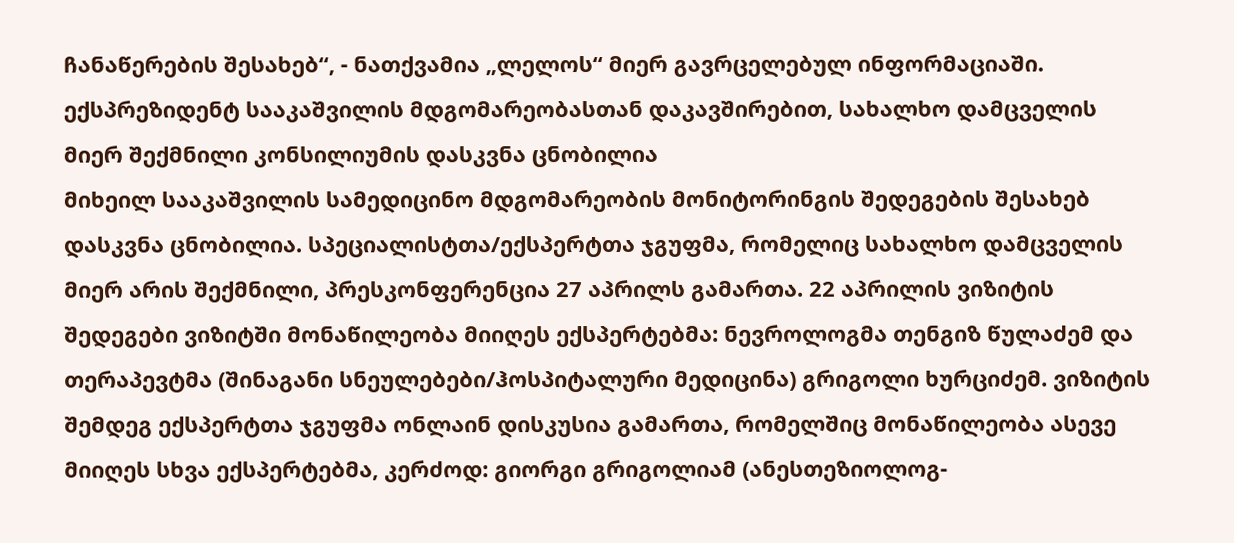ჩანაწერების შესახებ“, - ნათქვამია „ლელოს“ მიერ გავრცელებულ ინფორმაციაში.
ექსპრეზიდენტ სააკაშვილის მდგომარეობასთან დაკავშირებით, სახალხო დამცველის მიერ შექმნილი კონსილიუმის დასკვნა ცნობილია
მიხეილ სააკაშვილის სამედიცინო მდგომარეობის მონიტორინგის შედეგების შესახებ დასკვნა ცნობილია. სპეციალისტთა/ექსპერტთა ჯგუფმა, რომელიც სახალხო დამცველის მიერ არის შექმნილი, პრესკონფერენცია 27 აპრილს გამართა. 22 აპრილის ვიზიტის შედეგები ვიზიტში მონაწილეობა მიიღეს ექსპერტებმა: ნევროლოგმა თენგიზ წულაძემ და თერაპევტმა (შინაგანი სნეულებები/ჰოსპიტალური მედიცინა) გრიგოლი ხურციძემ. ვიზიტის შემდეგ ექსპერტთა ჯგუფმა ონლაინ დისკუსია გამართა, რომელშიც მონაწილეობა ასევე მიიღეს სხვა ექსპერტებმა, კერძოდ: გიორგი გრიგოლიამ (ანესთეზიოლოგ-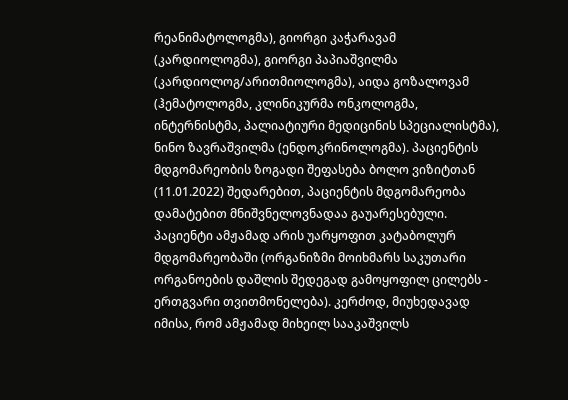რეანიმატოლოგმა), გიორგი კაჭარავამ (კარდიოლოგმა), გიორგი პაპიაშვილმა (კარდიოლოგ/არითმიოლოგმა), აიდა გოზალოვამ (ჰემატოლოგმა, კლინიკურმა ონკოლოგმა, ინტერნისტმა, პალიატიური მედიცინის სპეციალისტმა), ნინო ზავრაშვილმა (ენდოკრინოლოგმა). პაციენტის მდგომარეობის ზოგადი შეფასება ბოლო ვიზიტთან (11.01.2022) შედარებით, პაციენტის მდგომარეობა დამატებით მნიშვნელოვნადაა გაუარესებული. პაციენტი ამჟამად არის უარყოფით კატაბოლურ მდგომარეობაში (ორგანიზმი მოიხმარს საკუთარი ორგანოების დაშლის შედეგად გამოყოფილ ცილებს - ერთგვარი თვითმონელება). კერძოდ, მიუხედავად იმისა, რომ ამჟამად მიხეილ სააკაშვილს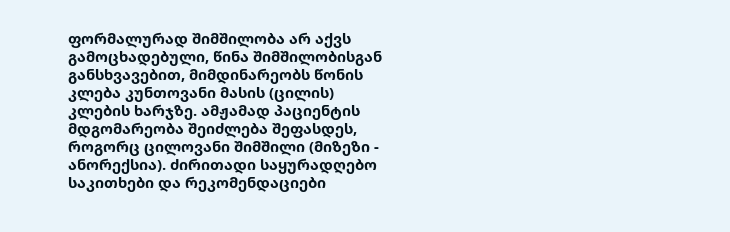ფორმალურად შიმშილობა არ აქვს გამოცხადებული, წინა შიმშილობისგან განსხვავებით, მიმდინარეობს წონის კლება კუნთოვანი მასის (ცილის) კლების ხარჯზე. ამჟამად პაციენტის მდგომარეობა შეიძლება შეფასდეს, როგორც ცილოვანი შიმშილი (მიზეზი - ანორექსია). ძირითადი საყურადღებო საკითხები და რეკომენდაციები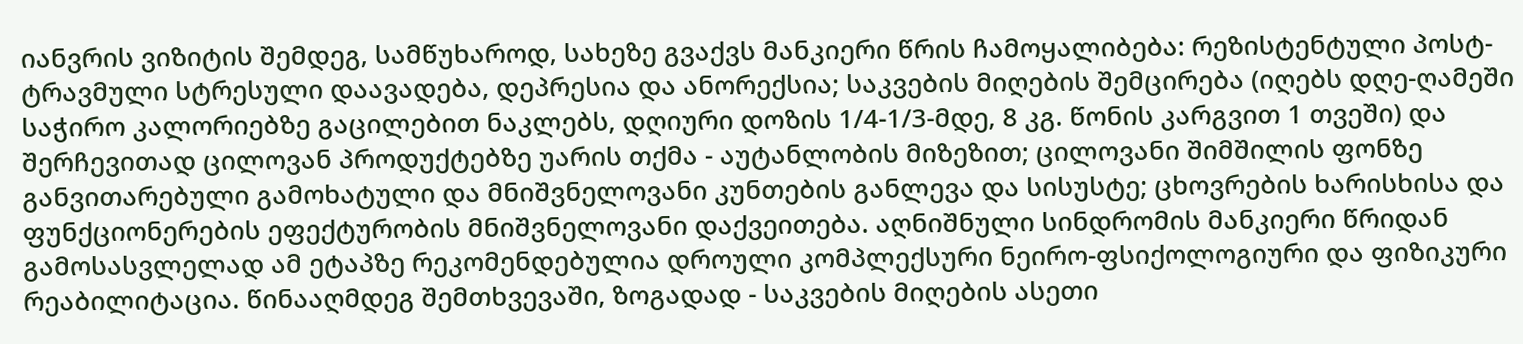იანვრის ვიზიტის შემდეგ, სამწუხაროდ, სახეზე გვაქვს მანკიერი წრის ჩამოყალიბება: რეზისტენტული პოსტ-ტრავმული სტრესული დაავადება, დეპრესია და ანორექსია; საკვების მიღების შემცირება (იღებს დღე-ღამეში საჭირო კალორიებზე გაცილებით ნაკლებს, დღიური დოზის 1/4-1/3-მდე, 8 კგ. წონის კარგვით 1 თვეში) და შერჩევითად ცილოვან პროდუქტებზე უარის თქმა - აუტანლობის მიზეზით; ცილოვანი შიმშილის ფონზე განვითარებული გამოხატული და მნიშვნელოვანი კუნთების განლევა და სისუსტე; ცხოვრების ხარისხისა და ფუნქციონერების ეფექტურობის მნიშვნელოვანი დაქვეითება. აღნიშნული სინდრომის მანკიერი წრიდან გამოსასვლელად ამ ეტაპზე რეკომენდებულია დროული კომპლექსური ნეირო-ფსიქოლოგიური და ფიზიკური რეაბილიტაცია. წინააღმდეგ შემთხვევაში, ზოგადად - საკვების მიღების ასეთი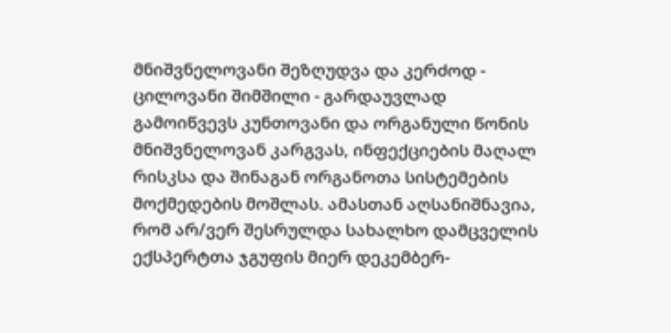მნიშვნელოვანი შეზღუდვა და კერძოდ - ცილოვანი შიმშილი - გარდაუვლად გამოიწვევს კუნთოვანი და ორგანული წონის მნიშვნელოვან კარგვას, ინფექციების მაღალ რისკსა და შინაგან ორგანოთა სისტემების მოქმედების მოშლას. ამასთან აღსანიშნავია, რომ არ/ვერ შესრულდა სახალხო დამცველის ექსპერტთა ჯგუფის მიერ დეკემბერ-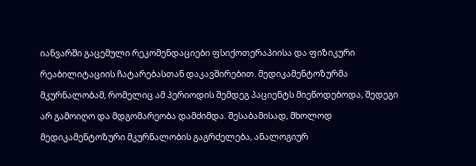იანვარში გაცემული რეკომენდაციები ფსიქოთერაპიისა და ფიზიკური რეაბილიტაციის ჩატარებასთან დაკავშირებით. მედიკამენტოზურმა მკურნალობამ, რომელიც ამ პერიოდის შემდეგ პაციენტს მიეწოდებოდა, შედეგი არ გამოიღო და მდგომარეობა დამძიმდა. შესაბამისად, მხოლოდ მედიკამენტოზური მკურნალობის გაგრძელება, ანალოგიურ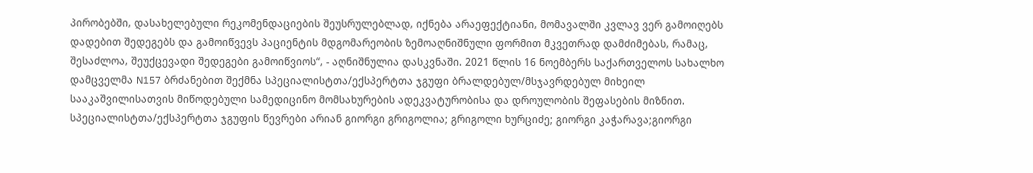პირობებში, დასახელებული რეკომენდაციების შეუსრულებლად, იქნება არაეფექტიანი, მომავალში კვლავ ვერ გამოიღებს დადებით შედეგებს და გამოიწვევს პაციენტის მდგომარეობის ზემოაღნიშნული ფორმით მკვეთრად დამძიმებას, რამაც, შესაძლოა, შეუქცევადი შედეგები გამოიწვიოს“, - აღნიშნულია დასკვნაში. 2021 წლის 16 ნოემბერს საქართველოს სახალხო დამცველმა N157 ბრძანებით შექმნა სპეციალისტთა/ექსპერტთა ჯგუფი ბრალდებულ/მსჯავრდებულ მიხეილ სააკაშვილისათვის მიწოდებული სამედიცინო მომსახურების ადეკვატურობისა და დროულობის შეფასების მიზნით. სპეციალისტთა/ექსპერტთა ჯგუფის წევრები არიან გიორგი გრიგოლია; გრიგოლი ხურციძე; გიორგი კაჭარავა;გიორგი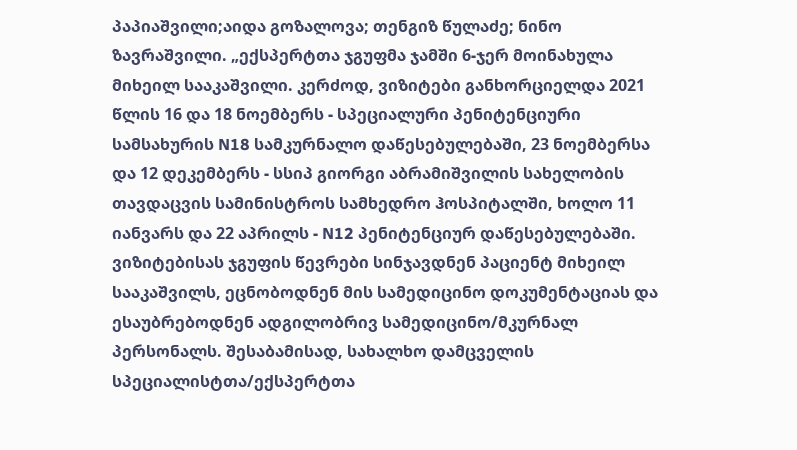პაპიაშვილი;აიდა გოზალოვა; თენგიზ წულაძე; ნინო ზავრაშვილი. „ექსპერტთა ჯგუფმა ჯამში 6-ჯერ მოინახულა მიხეილ სააკაშვილი. კერძოდ, ვიზიტები განხორციელდა 2021 წლის 16 და 18 ნოემბერს - სპეციალური პენიტენციური სამსახურის N18 სამკურნალო დაწესებულებაში, 23 ნოემბერსა და 12 დეკემბერს - სსიპ გიორგი აბრამიშვილის სახელობის თავდაცვის სამინისტროს სამხედრო ჰოსპიტალში, ხოლო 11 იანვარს და 22 აპრილს - N12 პენიტენციურ დაწესებულებაში. ვიზიტებისას ჯგუფის წევრები სინჯავდნენ პაციენტ მიხეილ სააკაშვილს, ეცნობოდნენ მის სამედიცინო დოკუმენტაციას და ესაუბრებოდნენ ადგილობრივ სამედიცინო/მკურნალ პერსონალს. შესაბამისად, სახალხო დამცველის სპეციალისტთა/ექსპერტთა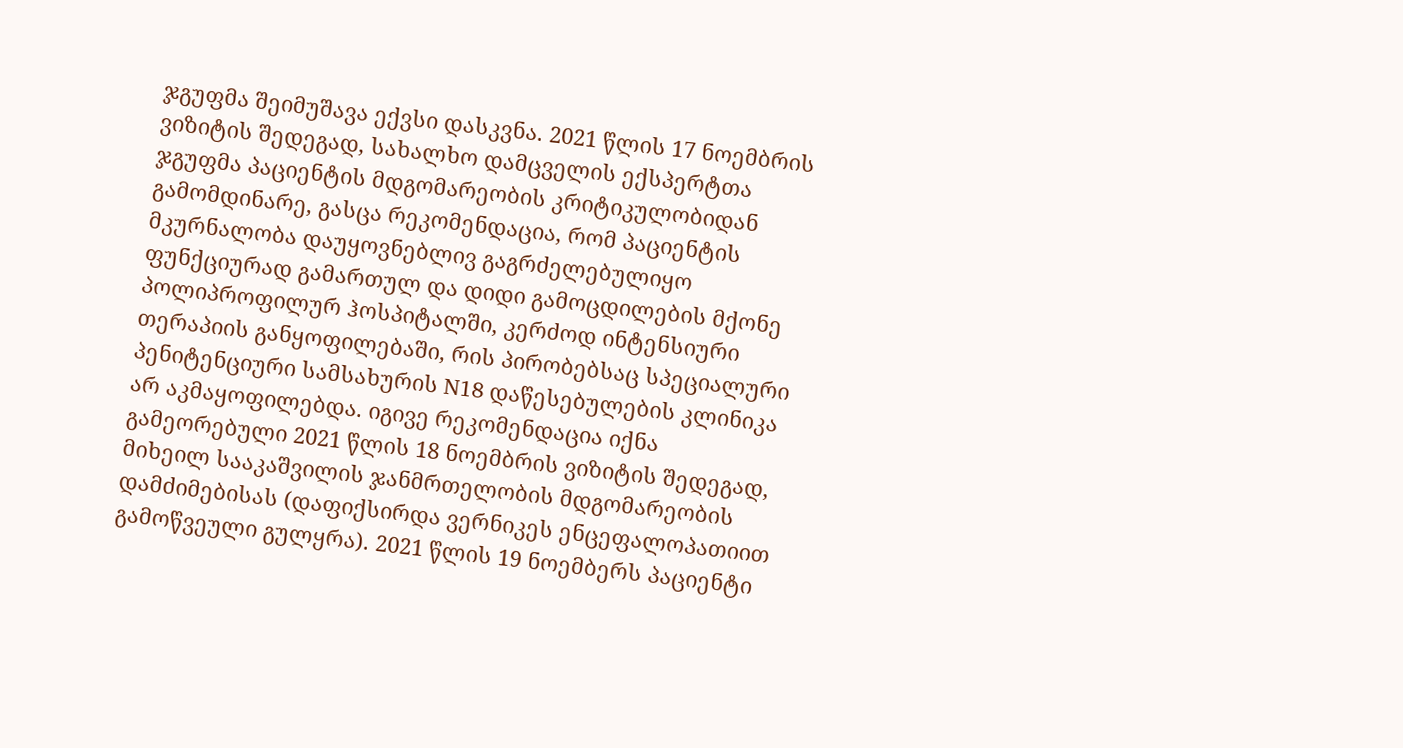ჯგუფმა შეიმუშავა ექვსი დასკვნა. 2021 წლის 17 ნოემბრის ვიზიტის შედეგად, სახალხო დამცველის ექსპერტთა ჯგუფმა პაციენტის მდგომარეობის კრიტიკულობიდან გამომდინარე, გასცა რეკომენდაცია, რომ პაციენტის მკურნალობა დაუყოვნებლივ გაგრძელებულიყო ფუნქციურად გამართულ და დიდი გამოცდილების მქონე პოლიპროფილურ ჰოსპიტალში, კერძოდ ინტენსიური თერაპიის განყოფილებაში, რის პირობებსაც სპეციალური პენიტენციური სამსახურის N18 დაწესებულების კლინიკა არ აკმაყოფილებდა. იგივე რეკომენდაცია იქნა გამეორებული 2021 წლის 18 ნოემბრის ვიზიტის შედეგად, მიხეილ სააკაშვილის ჯანმრთელობის მდგომარეობის დამძიმებისას (დაფიქსირდა ვერნიკეს ენცეფალოპათიით გამოწვეული გულყრა). 2021 წლის 19 ნოემბერს პაციენტი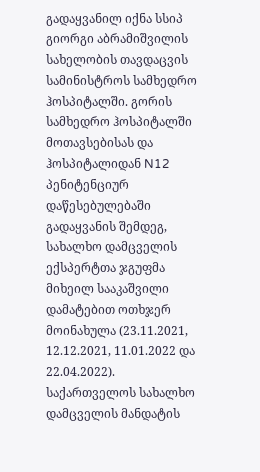გადაყვანილ იქნა სსიპ გიორგი აბრამიშვილის სახელობის თავდაცვის სამინისტროს სამხედრო ჰოსპიტალში. გორის სამხედრო ჰოსპიტალში მოთავსებისას და ჰოსპიტალიდან N12 პენიტენციურ დაწესებულებაში გადაყვანის შემდეგ, სახალხო დამცველის ექსპერტთა ჯგუფმა მიხეილ სააკაშვილი დამატებით ოთხჯერ მოინახულა (23.11.2021, 12.12.2021, 11.01.2022 და 22.04.2022). საქართველოს სახალხო დამცველის მანდატის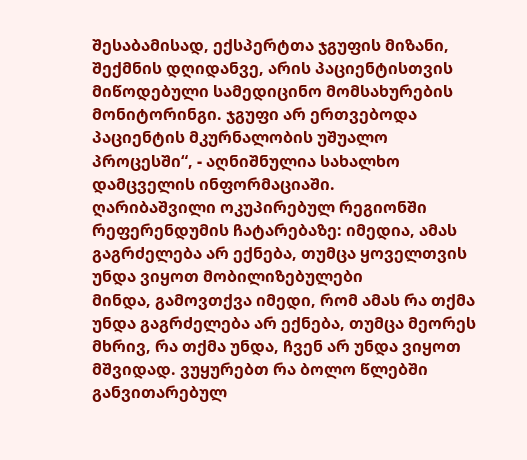შესაბამისად, ექსპერტთა ჯგუფის მიზანი, შექმნის დღიდანვე, არის პაციენტისთვის მიწოდებული სამედიცინო მომსახურების მონიტორინგი. ჯგუფი არ ერთვებოდა პაციენტის მკურნალობის უშუალო პროცესში“, - აღნიშნულია სახალხო დამცველის ინფორმაციაში.
ღარიბაშვილი ოკუპირებულ რეგიონში რეფერენდუმის ჩატარებაზე: იმედია, ამას გაგრძელება არ ექნება, თუმცა ყოველთვის უნდა ვიყოთ მობილიზებულები
მინდა, გამოვთქვა იმედი, რომ ამას რა თქმა უნდა გაგრძელება არ ექნება, თუმცა მეორეს მხრივ, რა თქმა უნდა, ჩვენ არ უნდა ვიყოთ მშვიდად. ვუყურებთ რა ბოლო წლებში განვითარებულ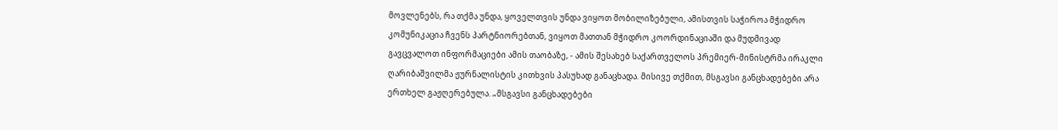მოვლენებს, რა თქმა უნდა, ყოველთვის უნდა ვიყოთ მობილიზებული, ამისთვის საჭიროა მჭიდრო კომუნიკაცია ჩვენს პარტნიორებთან, ვიყოთ მათთან მჭიდრო კოორდინაციაში და მუდმივად გავცვალოთ ინფორმაციები ამის თაობაზე, - ამის შესახებ საქართველოს პრემიერ-მინისტრმა ირაკლი ღარიბაშვილმა ჟურნალისტის კითხვის პასუხად განაცხადა. მისივე თქმით, მსგავსი განცხადებები არა ერთხელ გაჟღერებულა. „მსგავსი განცხადებები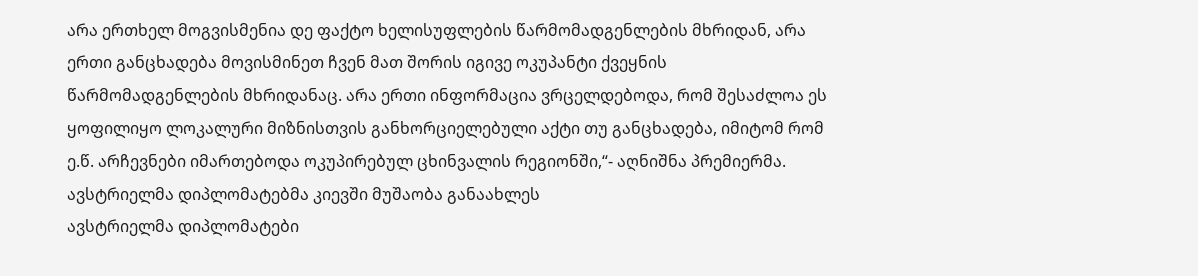არა ერთხელ მოგვისმენია დე ფაქტო ხელისუფლების წარმომადგენლების მხრიდან, არა ერთი განცხადება მოვისმინეთ ჩვენ მათ შორის იგივე ოკუპანტი ქვეყნის წარმომადგენლების მხრიდანაც. არა ერთი ინფორმაცია ვრცელდებოდა, რომ შესაძლოა ეს ყოფილიყო ლოკალური მიზნისთვის განხორციელებული აქტი თუ განცხადება, იმიტომ რომ ე.წ. არჩევნები იმართებოდა ოკუპირებულ ცხინვალის რეგიონში,“- აღნიშნა პრემიერმა.
ავსტრიელმა დიპლომატებმა კიევში მუშაობა განაახლეს
ავსტრიელმა დიპლომატები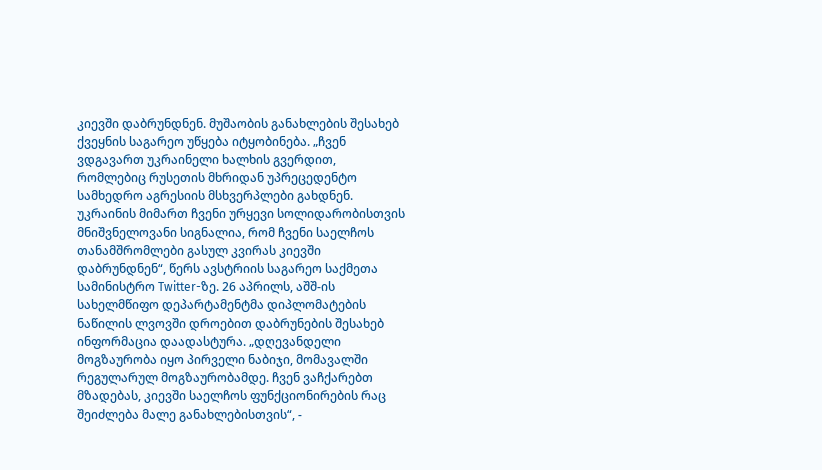კიევში დაბრუნდნენ. მუშაობის განახლების შესახებ ქვეყნის საგარეო უწყება იტყობინება. „ჩვენ ვდგავართ უკრაინელი ხალხის გვერდით, რომლებიც რუსეთის მხრიდან უპრეცედენტო სამხედრო აგრესიის მსხვერპლები გახდნენ. უკრაინის მიმართ ჩვენი ურყევი სოლიდარობისთვის მნიშვნელოვანი სიგნალია, რომ ჩვენი საელჩოს თანამშრომლები გასულ კვირას კიევში დაბრუნდნენ“, წერს ავსტრიის საგარეო საქმეთა სამინისტრო Twitter-ზე. 26 აპრილს, აშშ-ის სახელმწიფო დეპარტამენტმა დიპლომატების ნაწილის ლვოვში დროებით დაბრუნების შესახებ ინფორმაცია დაადასტურა. „დღევანდელი მოგზაურობა იყო პირველი ნაბიჯი, მომავალში რეგულარულ მოგზაურობამდე. ჩვენ ვაჩქარებთ მზადებას, კიევში საელჩოს ფუნქციონირების რაც შეიძლება მალე განახლებისთვის“, -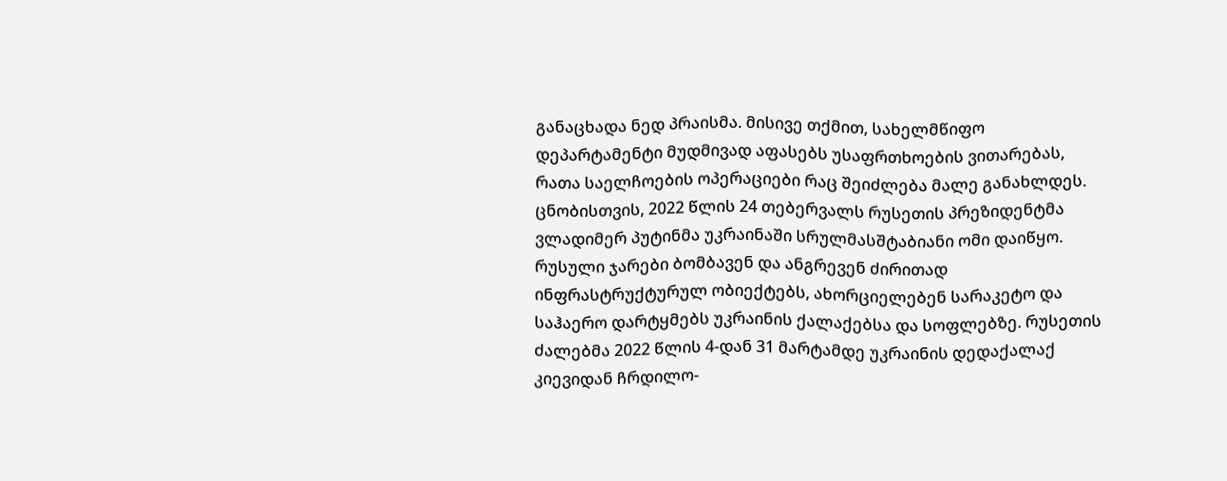განაცხადა ნედ პრაისმა. მისივე თქმით, სახელმწიფო დეპარტამენტი მუდმივად აფასებს უსაფრთხოების ვითარებას, რათა საელჩოების ოპერაციები რაც შეიძლება მალე განახლდეს. ცნობისთვის, 2022 წლის 24 თებერვალს რუსეთის პრეზიდენტმა ვლადიმერ პუტინმა უკრაინაში სრულმასშტაბიანი ომი დაიწყო. რუსული ჯარები ბომბავენ და ანგრევენ ძირითად ინფრასტრუქტურულ ობიექტებს, ახორციელებენ სარაკეტო და საჰაერო დარტყმებს უკრაინის ქალაქებსა და სოფლებზე. რუსეთის ძალებმა 2022 წლის 4-დან 31 მარტამდე უკრაინის დედაქალაქ კიევიდან ჩრდილო-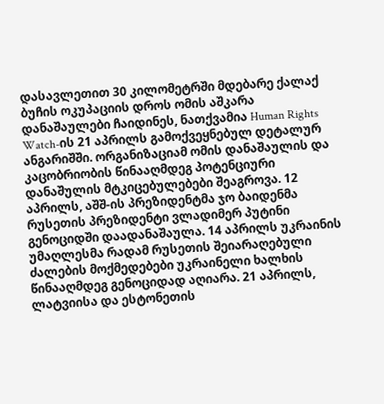დასავლეთით 30 კილომეტრში მდებარე ქალაქ ბუჩის ოკუპაციის დროს ომის აშკარა დანაშაულები ჩაიდინეს, ნათქვამია Human Rights Watch-ის 21 აპრილს გამოქვეყნებულ დეტალურ ანგარიშში. ორგანიზაციამ ომის დანაშაულის და კაცობრიობის წინააღმდეგ პოტენციური დანაშულის მტკიცებულებები შეაგროვა. 12 აპრილს, აშშ-ის პრეზიდენტმა ჯო ბაიდენმა რუსეთის პრეზიდენტი ვლადიმერ პუტინი გენოციდში დაადანაშაულა. 14 აპრილს უკრაინის უმაღლესმა რადამ რუსეთის შეიარაღებული ძალების მოქმედებები უკრაინელი ხალხის წინააღმდეგ გენოციდად აღიარა. 21 აპრილს, ლატვიისა და ესტონეთის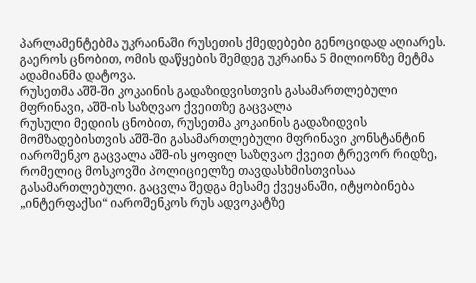პარლამენტებმა უკრაინაში რუსეთის ქმედებები გენოციდად აღიარეს. გაეროს ცნობით, ომის დაწყების შემდეგ უკრაინა 5 მილიონზე მეტმა ადამიანმა დატოვა.
რუსეთმა აშშ-ში კოკაინის გადაზიდვისთვის გასამართლებული მფრინავი, აშშ-ის საზღვაო ქვეითზე გაცვალა
რუსული მედიის ცნობით, რუსეთმა კოკაინის გადაზიდვის მომზადებისთვის აშშ-ში გასამართლებული მფრინავი კონსტანტინ იაროშენკო გაცვალა აშშ-ის ყოფილ საზღვაო ქვეით ტრევორ რიდზე, რომელიც მოსკოვში პოლიციელზე თავდასხმისთვისაა გასამართლებული. გაცვლა შედგა მესამე ქვეყანაში, იტყობინება „ინტერფაქსი“ იაროშენკოს რუს ადვოკატზე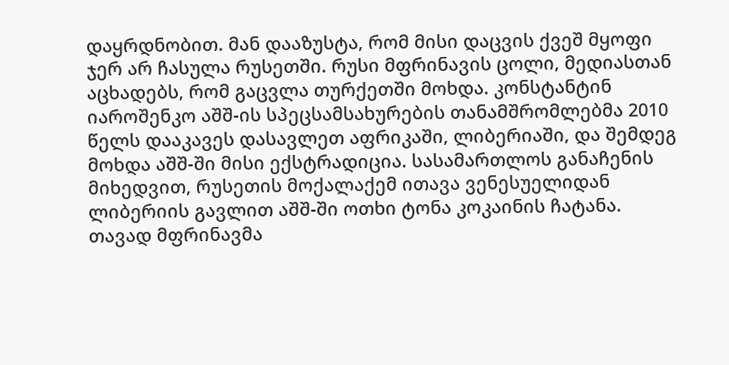დაყრდნობით. მან დააზუსტა, რომ მისი დაცვის ქვეშ მყოფი ჯერ არ ჩასულა რუსეთში. რუსი მფრინავის ცოლი, მედიასთან აცხადებს, რომ გაცვლა თურქეთში მოხდა. კონსტანტინ იაროშენკო აშშ-ის სპეცსამსახურების თანამშრომლებმა 2010 წელს დააკავეს დასავლეთ აფრიკაში, ლიბერიაში, და შემდეგ მოხდა აშშ-ში მისი ექსტრადიცია. სასამართლოს განაჩენის მიხედვით, რუსეთის მოქალაქემ ითავა ვენესუელიდან ლიბერიის გავლით აშშ-ში ოთხი ტონა კოკაინის ჩატანა. თავად მფრინავმა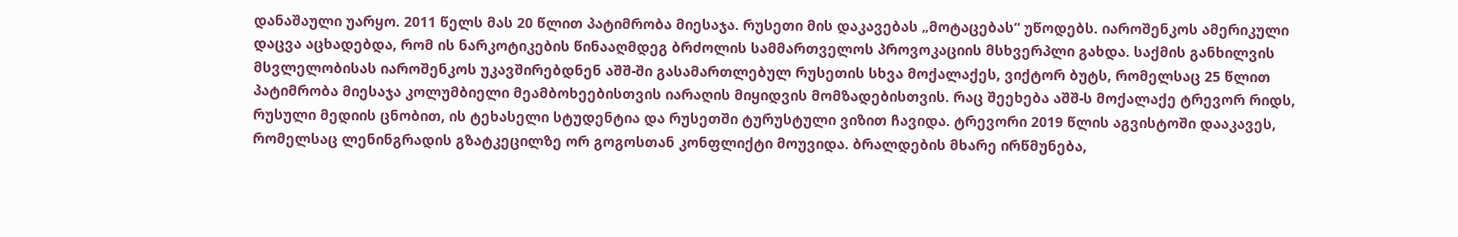დანაშაული უარყო. 2011 წელს მას 20 წლით პატიმრობა მიესაჯა. რუსეთი მის დაკავებას „მოტაცებას“ უწოდებს. იაროშენკოს ამერიკული დაცვა აცხადებდა, რომ ის ნარკოტიკების წინააღმდეგ ბრძოლის სამმართველოს პროვოკაციის მსხვერპლი გახდა. საქმის განხილვის მსვლელობისას იაროშენკოს უკავშირებდნენ აშშ-ში გასამართლებულ რუსეთის სხვა მოქალაქეს, ვიქტორ ბუტს, რომელსაც 25 წლით პატიმრობა მიესაჯა კოლუმბიელი მეამბოხეებისთვის იარაღის მიყიდვის მომზადებისთვის. რაც შეეხება აშშ-ს მოქალაქე ტრევორ რიდს, რუსული მედიის ცნობით, ის ტეხასელი სტუდენტია და რუსეთში ტურუსტული ვიზით ჩავიდა. ტრევორი 2019 წლის აგვისტოში დააკავეს, რომელსაც ლენინგრადის გზატკეცილზე ორ გოგოსთან კონფლიქტი მოუვიდა. ბრალდების მხარე ირწმუნება,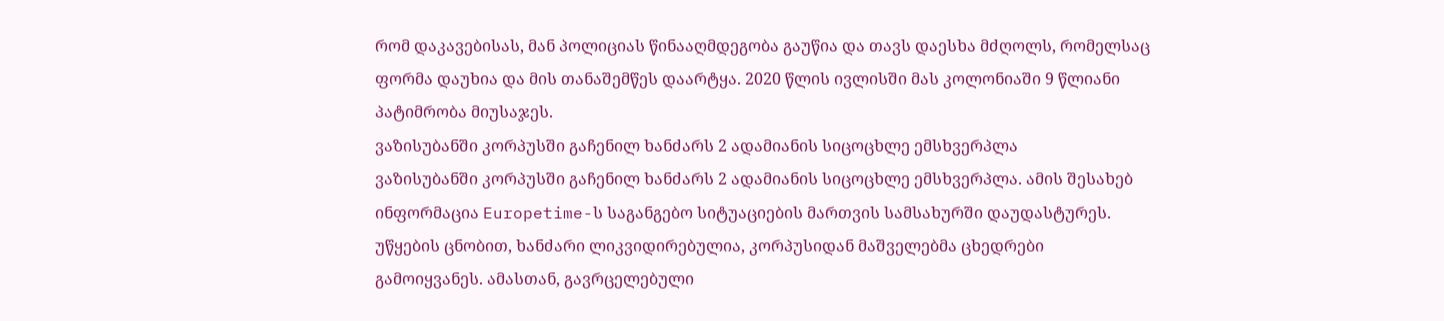რომ დაკავებისას, მან პოლიციას წინააღმდეგობა გაუწია და თავს დაესხა მძღოლს, რომელსაც ფორმა დაუხია და მის თანაშემწეს დაარტყა. 2020 წლის ივლისში მას კოლონიაში 9 წლიანი პატიმრობა მიუსაჯეს.
ვაზისუბანში კორპუსში გაჩენილ ხანძარს 2 ადამიანის სიცოცხლე ემსხვერპლა
ვაზისუბანში კორპუსში გაჩენილ ხანძარს 2 ადამიანის სიცოცხლე ემსხვერპლა. ამის შესახებ ინფორმაცია Europetime-ს საგანგებო სიტუაციების მართვის სამსახურში დაუდასტურეს. უწყების ცნობით, ხანძარი ლიკვიდირებულია, კორპუსიდან მაშველებმა ცხედრები გამოიყვანეს. ამასთან, გავრცელებული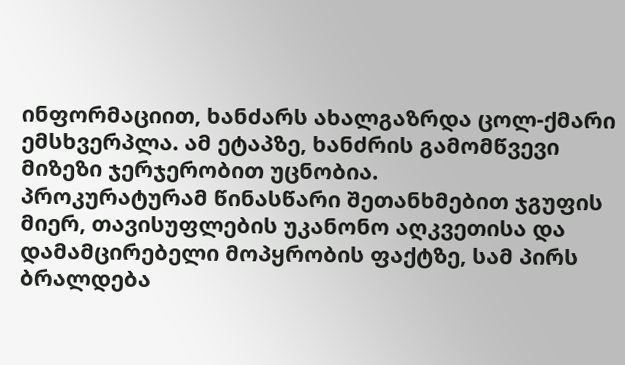ინფორმაციით, ხანძარს ახალგაზრდა ცოლ-ქმარი ემსხვერპლა. ამ ეტაპზე, ხანძრის გამომწვევი მიზეზი ჯერჯერობით უცნობია.
პროკურატურამ წინასწარი შეთანხმებით ჯგუფის მიერ, თავისუფლების უკანონო აღკვეთისა და დამამცირებელი მოპყრობის ფაქტზე, სამ პირს ბრალდება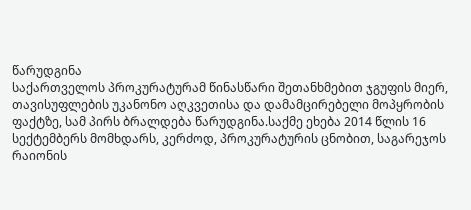წარუდგინა
საქართველოს პროკურატურამ წინასწარი შეთანხმებით ჯგუფის მიერ, თავისუფლების უკანონო აღკვეთისა და დამამცირებელი მოპყრობის ფაქტზე, სამ პირს ბრალდება წარუდგინა.საქმე ეხება 2014 წლის 16 სექტემბერს მომხდარს, კერძოდ, პროკურატურის ცნობით, საგარეჯოს რაიონის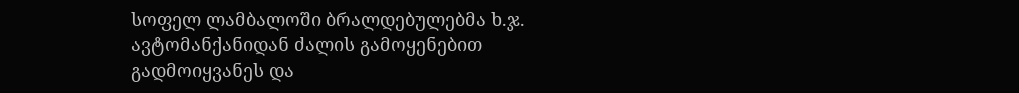სოფელ ლამბალოში ბრალდებულებმა ხ.ჯ. ავტომანქანიდან ძალის გამოყენებით გადმოიყვანეს და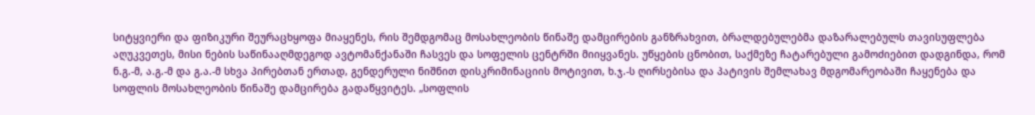სიტყვიერი და ფიზიკური შეურაცხყოფა მიაყენეს, რის შემდგომაც მოსახლეობის წინაშე დამცირების განზრახვით, ბრალდებულებმა დაზარალებულს თავისუფლება აღუკვეთეს, მისი ნების საწინააღმდეგოდ ავტომანქანაში ჩასვეს და სოფელის ცენტრში მიიყვანეს. უწყების ცნობით, საქმეზე ჩატარებული გამოძიებით დადგინდა, რომ ნ.გ.-მ, ა.გ.-მ და გ.ა.-მ სხვა პირებთან ერთად, გენდერული ნიშნით დისკრიმინაციის მოტივით, ხ.ჯ.-ს ღირსებისა და პატივის შემლახავ მდგომარეობაში ჩაყენება და სოფლის მოსახლეობის წინაშე დამცირება გადაწყვიტეს. „სოფლის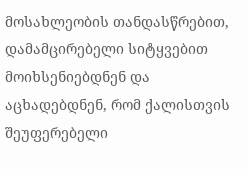მოსახლეობის თანდასწრებით, დამამცირებელი სიტყვებით მოიხსენიებდნენ და აცხადებდნენ, რომ ქალისთვის შეუფერებელი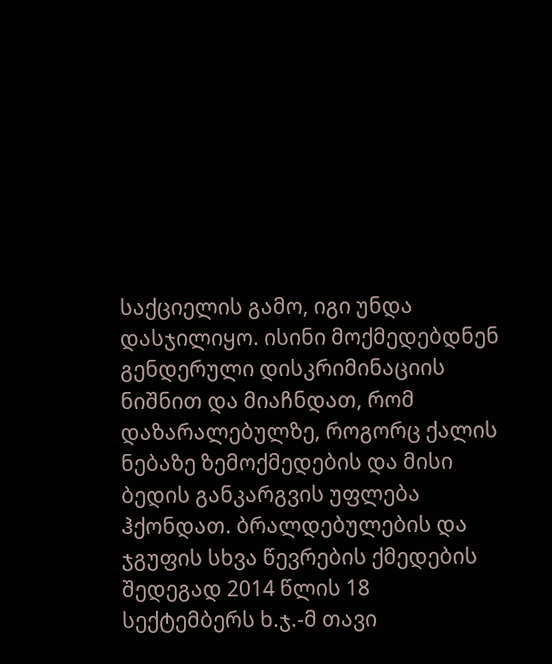საქციელის გამო, იგი უნდა დასჯილიყო. ისინი მოქმედებდნენ გენდერული დისკრიმინაციის ნიშნით და მიაჩნდათ, რომ დაზარალებულზე, როგორც ქალის ნებაზე ზემოქმედების და მისი ბედის განკარგვის უფლება ჰქონდათ. ბრალდებულების და ჯგუფის სხვა წევრების ქმედების შედეგად 2014 წლის 18 სექტემბერს ხ.ჯ.-მ თავი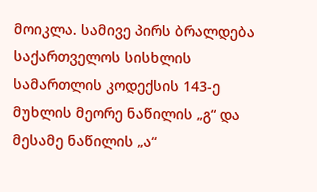მოიკლა. სამივე პირს ბრალდება საქართველოს სისხლის სამართლის კოდექსის 143-ე მუხლის მეორე ნაწილის „გ“ და მესამე ნაწილის „ა“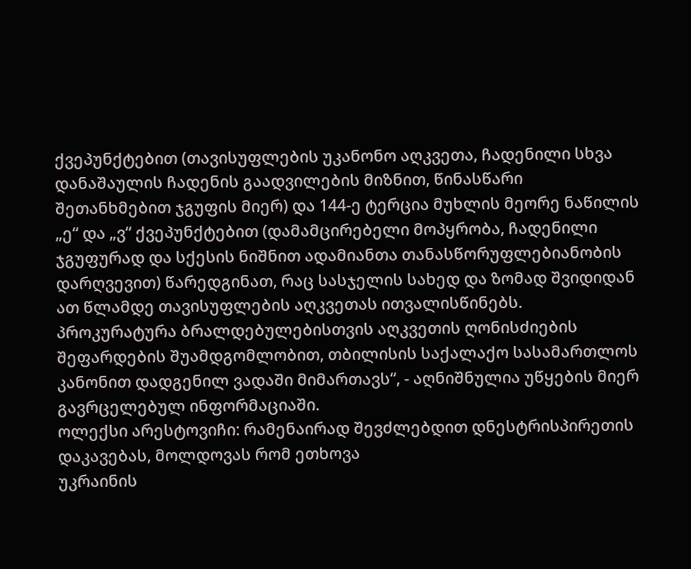ქვეპუნქტებით (თავისუფლების უკანონო აღკვეთა, ჩადენილი სხვა დანაშაულის ჩადენის გაადვილების მიზნით, წინასწარი შეთანხმებით ჯგუფის მიერ) და 144-ე ტერცია მუხლის მეორე ნაწილის „ე“ და „ვ“ ქვეპუნქტებით (დამამცირებელი მოპყრობა, ჩადენილი ჯგუფურად და სქესის ნიშნით ადამიანთა თანასწორუფლებიანობის დარღვევით) წარედგინათ, რაც სასჯელის სახედ და ზომად შვიდიდან ათ წლამდე თავისუფლების აღკვეთას ითვალისწინებს. პროკურატურა ბრალდებულებისთვის აღკვეთის ღონისძიების შეფარდების შუამდგომლობით, თბილისის საქალაქო სასამართლოს კანონით დადგენილ ვადაში მიმართავს“, - აღნიშნულია უწყების მიერ გავრცელებულ ინფორმაციაში.
ოლექსი არესტოვიჩი: რამენაირად შევძლებდით დნესტრისპირეთის დაკავებას, მოლდოვას რომ ეთხოვა
უკრაინის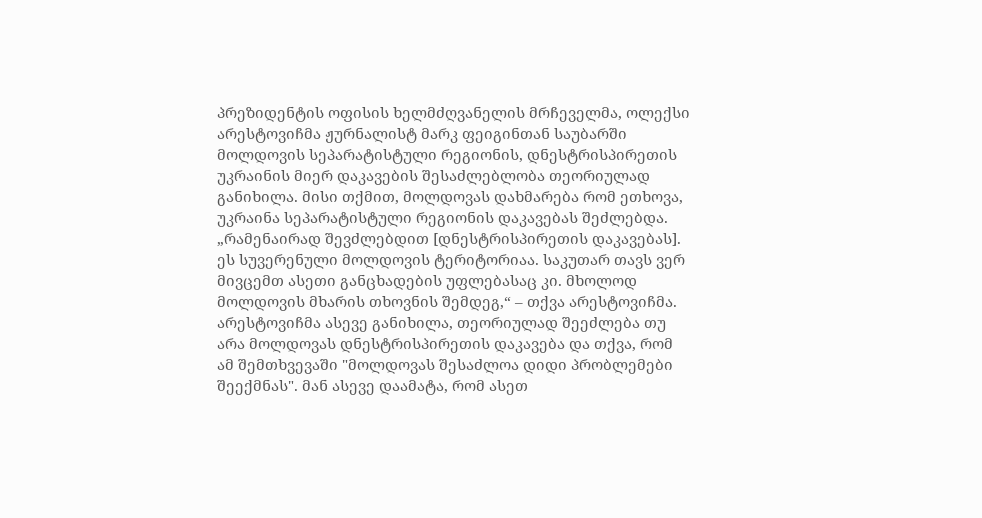პრეზიდენტის ოფისის ხელმძღვანელის მრჩეველმა, ოლექსი არესტოვიჩმა ჟურნალისტ მარკ ფეიგინთან საუბარში მოლდოვის სეპარატისტული რეგიონის, დნესტრისპირეთის უკრაინის მიერ დაკავების შესაძლებლობა თეორიულად განიხილა. მისი თქმით, მოლდოვას დახმარება რომ ეთხოვა, უკრაინა სეპარატისტული რეგიონის დაკავებას შეძლებდა. „რამენაირად შევძლებდით [დნესტრისპირეთის დაკავებას]. ეს სუვერენული მოლდოვის ტერიტორიაა. საკუთარ თავს ვერ მივცემთ ასეთი განცხადების უფლებასაც კი. მხოლოდ მოლდოვის მხარის თხოვნის შემდეგ,“ – თქვა არესტოვიჩმა. არესტოვიჩმა ასევე განიხილა, თეორიულად შეეძლება თუ არა მოლდოვას დნესტრისპირეთის დაკავება და თქვა, რომ ამ შემთხვევაში "მოლდოვას შესაძლოა დიდი პრობლემები შეექმნას". მან ასევე დაამატა, რომ ასეთ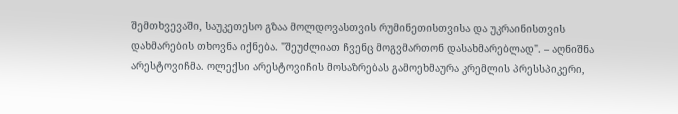შემთხვევაში, საუკეთესო გზაა მოლდოვასთვის რუმინეთისთვისა და უკრაინისთვის დახმარების თხოვნა იქნება. "შეუძლიათ ჩვენც მოგვმართონ დასახმარებლად". – აღნიშნა არესტოვიჩმა. ოლექსი არესტოვიჩის მოსაზრებას გამოეხმაურა კრემლის პრესსპიკერი,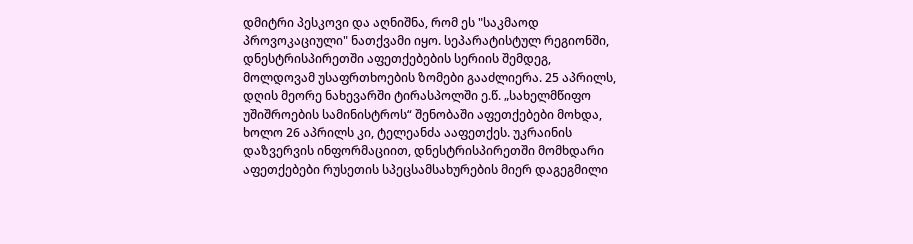დმიტრი პესკოვი და აღნიშნა, რომ ეს "საკმაოდ პროვოკაციული" ნათქვამი იყო. სეპარატისტულ რეგიონში, დნესტრისპირეთში აფეთქებების სერიის შემდეგ, მოლდოვამ უსაფრთხოების ზომები გააძლიერა. 25 აპრილს, დღის მეორე ნახევარში ტირასპოლში ე.წ. „სახელმწიფო უშიშროების სამინისტროს“ შენობაში აფეთქებები მოხდა, ხოლო 26 აპრილს კი, ტელეანძა ააფეთქეს. უკრაინის დაზვერვის ინფორმაციით, დნესტრისპირეთში მომხდარი აფეთქებები რუსეთის სპეცსამსახურების მიერ დაგეგმილი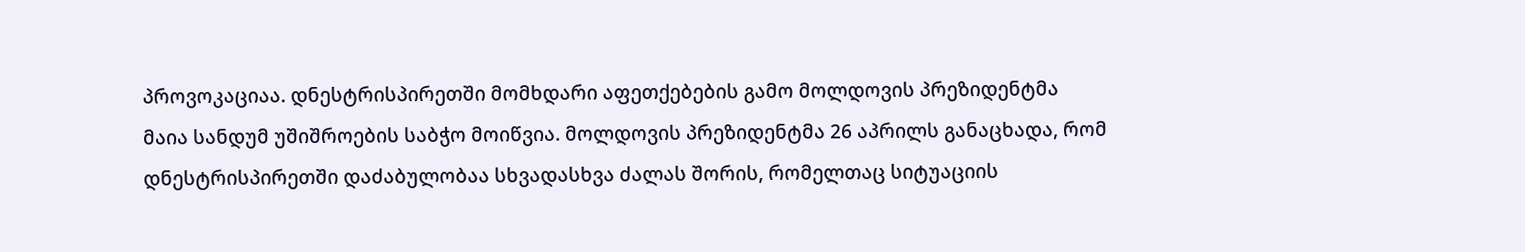პროვოკაციაა. დნესტრისპირეთში მომხდარი აფეთქებების გამო მოლდოვის პრეზიდენტმა მაია სანდუმ უშიშროების საბჭო მოიწვია. მოლდოვის პრეზიდენტმა 26 აპრილს განაცხადა, რომ დნესტრისპირეთში დაძაბულობაა სხვადასხვა ძალას შორის, რომელთაც სიტუაციის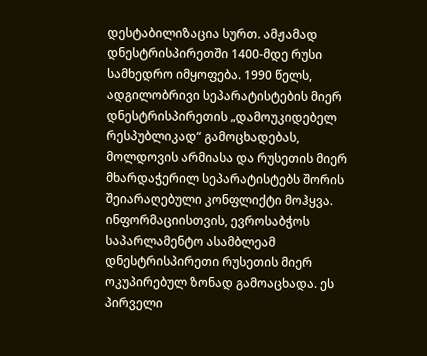დესტაბილიზაცია სურთ. ამჟამად დნესტრისპირეთში 1400-მდე რუსი სამხედრო იმყოფება. 1990 წელს, ადგილობრივი სეპარატისტების მიერ დნესტრისპირეთის „დამოუკიდებელ რესპუბლიკად“ გამოცხადებას, მოლდოვის არმიასა და რუსეთის მიერ მხარდაჭერილ სეპარატისტებს შორის შეიარაღებული კონფლიქტი მოჰყვა. ინფორმაციისთვის, ევროსაბჭოს საპარლამენტო ასამბლეამ დნესტრისპირეთი რუსეთის მიერ ოკუპირებულ ზონად გამოაცხადა. ეს პირველი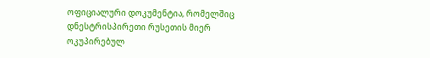ოფიციალური დოკუმენტია, რომელშიც დნესტრისპირეთი რუსეთის მიერ ოკუპირებულ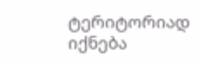ტერიტორიად იქნება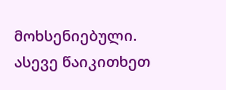მოხსენიებული. ასევე წაიკითხეთ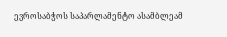ევროსაბჭოს საპარლამენტო ასამბლეამ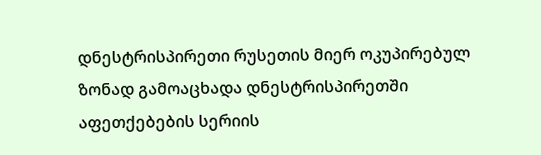დნესტრისპირეთი რუსეთის მიერ ოკუპირებულ ზონად გამოაცხადა დნესტრისპირეთში აფეთქებების სერიის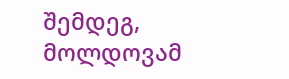შემდეგ, მოლდოვამ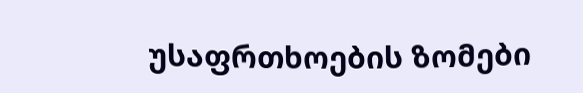უსაფრთხოების ზომები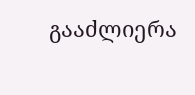გააძლიერა